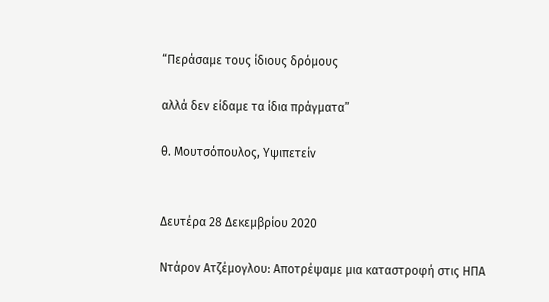“Περάσαμε τους ίδιους δρόμους

αλλά δεν είδαμε τα ίδια πράγματα”

θ. Μουτσόπουλος, Υψιπετείν


Δευτέρα 28 Δεκεμβρίου 2020

Ντάρον Ατζέμογλου: Αποτρέψαμε μια καταστροφή στις ΗΠΑ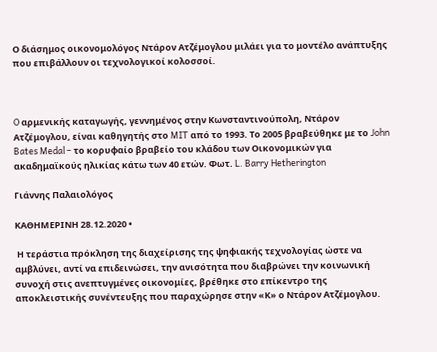Ο διάσημος οικονομολόγος Ντάρoν Ατζέμογλου μιλάει για το μοντέλο ανάπτυξης που επιβάλλουν οι τεχνολογικοί κολοσσοί.



O αρμενικής καταγωγής, γεννημένος στην Κωνσταντινούπολη, Ντάρον Ατζέμογλου, είναι καθηγητής στο MIT από το 1993. Το 2005 βραβεύθηκε με το John Bates Medal – το κορυφαίο βραβείο του κλάδου των Οικονομικών για ακαδημαϊκούς ηλικίας κάτω των 40 ετών. Φωτ. L. Barry Hetherington

Γιάννης Παλαιολόγος

ΚΑΘΗΜΕΡΙΝΗ 28.12.2020 •

 Η τεράστια πρόκληση της διαχείρισης της ψηφιακής τεχνολογίας ώστε να αμβλύνει, αντί να επιδεινώσει, την ανισότητα που διαβρώνει την κοινωνική συνοχή στις ανεπτυγμένες οικονομίες, βρέθηκε στο επίκεντρο της αποκλειστικής συνέντευξης που παραχώρησε στην «Κ» ο Ντάρον Ατζέμογλου.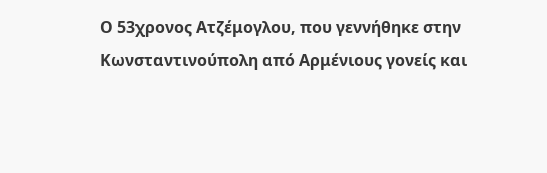Ο 53χρονος Ατζέμογλου, που γεννήθηκε στην Κωνσταντινούπολη από Αρμένιους γονείς και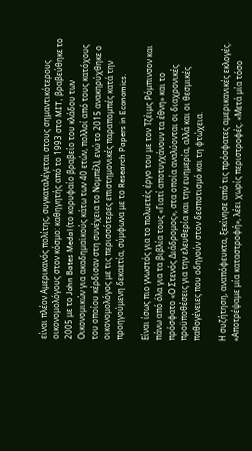είναι πλέον Αμερικανός πολίτης, συγκαταλέγεται στους σημαντικότερους οικονομολόγους στον κόσμο: καθηγητής από το 1993 στο MIT, βραβεύθηκε το 2005 με το John Bates Medal (το κορυφαίο βραβείο του κλάδου των Οικονομικών για ακαδημαϊκούς κάτω των 40 ετών, πολλοί από τους κατόχους του οποίου κέρδισαν στη συνέχεια το Νομπέλ), ενώ το 2015 ανακηρύχθηκε ο οικονομολόγος με τις περισσότερες επιστημονικές παραπομπές κατά την προηγούμενη δεκαετία, σύμφωνα με το Research Papers in Economics.

Είναι ίσως πιο γνωστός για το πολυετές έργο του με τον Τζέιμς Ρόμπινσον και πάνω από όλα για τα βιβλία τους «Γιατί αποτυγχάνουν τα έθνη» και το πρόσφατο «Ο Στενός Διάδρομος», στα οποία αναλύονται οι διαχρονικές προϋποθέσεις για την ελευθερία και την ευημερία, αλλά και οι θεσμικές παθογένειες που οδηγούν στον δεσποτισμό και τη φτώχεια.

Η συζήτηση, αναπόφευκτα, ξεκίνησε από τις πρόσφατες αμερικανικές εκλογές. «Αποτρέψαμε μία καταστροφή», λέει χωρίς περιστροφές. «Μετά μία τόσο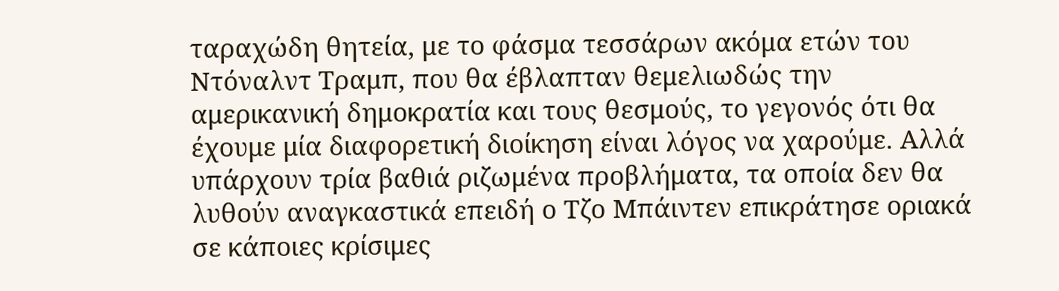ταραχώδη θητεία, με το φάσμα τεσσάρων ακόμα ετών του Ντόναλντ Τραμπ, που θα έβλαπταν θεμελιωδώς την αμερικανική δημοκρατία και τους θεσμούς, το γεγονός ότι θα έχουμε μία διαφορετική διοίκηση είναι λόγος να χαρούμε. Αλλά υπάρχουν τρία βαθιά ριζωμένα προβλήματα, τα οποία δεν θα λυθούν αναγκαστικά επειδή ο Τζο Μπάιντεν επικράτησε οριακά σε κάποιες κρίσιμες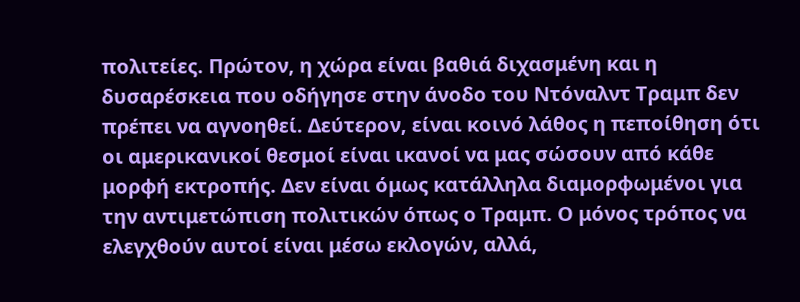πολιτείες. Πρώτον, η χώρα είναι βαθιά διχασμένη και η δυσαρέσκεια που οδήγησε στην άνοδο του Ντόναλντ Τραμπ δεν πρέπει να αγνοηθεί. Δεύτερον, είναι κοινό λάθος η πεποίθηση ότι οι αμερικανικοί θεσμοί είναι ικανοί να μας σώσουν από κάθε μορφή εκτροπής. Δεν είναι όμως κατάλληλα διαμορφωμένοι για την αντιμετώπιση πολιτικών όπως ο Τραμπ. Ο μόνος τρόπος να ελεγχθούν αυτοί είναι μέσω εκλογών, αλλά,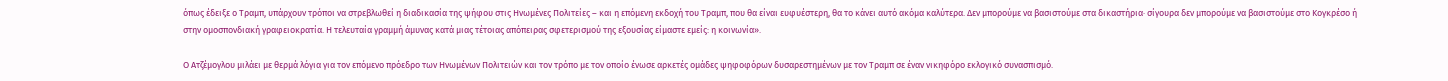όπως έδειξε ο Τραμπ, υπάρχουν τρόποι να στρεβλωθεί η διαδικασία της ψήφου στις Ηνωμένες Πολιτείες – και η επόμενη εκδοχή του Τραμπ, που θα είναι ευφυέστερη, θα το κάνει αυτό ακόμα καλύτερα. Δεν μπορούμε να βασιστούμε στα δικαστήρια· σίγουρα δεν μπορούμε να βασιστούμε στο Κογκρέσο ή στην ομοσπονδιακή γραφειοκρατία. Η τελευταία γραμμή άμυνας κατά μιας τέτοιας απόπειρας σφετερισμού της εξουσίας είμαστε εμείς: η κοινωνία».

Ο Ατζέμογλου μιλάει με θερμά λόγια για τον επόμενο πρόεδρο των Ηνωμένων Πολιτειών και τον τρόπο με τον οποίο ένωσε αρκετές ομάδες ψηφοφόρων δυσαρεστημένων με τον Τραμπ σε έναν νικηφόρο εκλογικό συνασπισμό.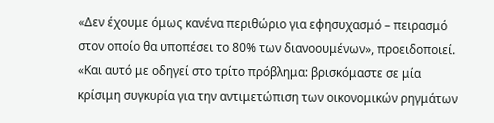«Δεν έχουμε όμως κανένα περιθώριο για εφησυχασμό – πειρασμό στον οποίο θα υποπέσει το 80% των διανοουμένων», προειδοποιεί. «Και αυτό με οδηγεί στο τρίτο πρόβλημα: βρισκόμαστε σε μία κρίσιμη συγκυρία για την αντιμετώπιση των οικονομικών ρηγμάτων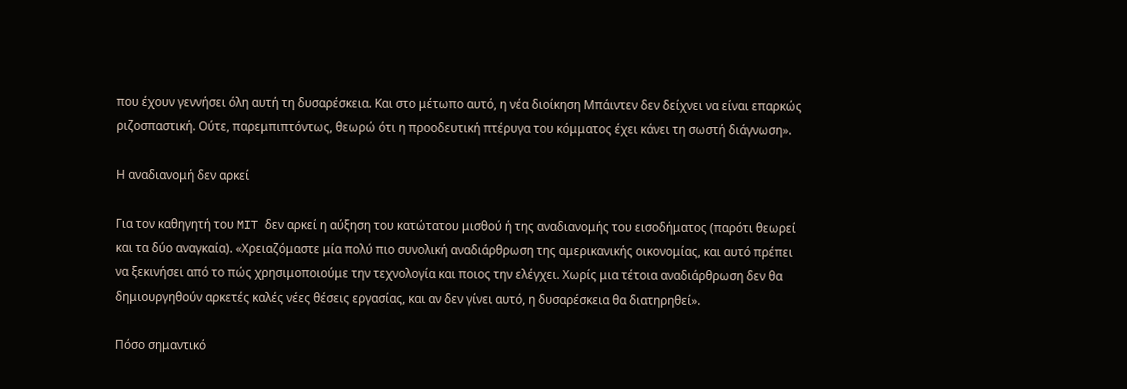που έχουν γεννήσει όλη αυτή τη δυσαρέσκεια. Και στο μέτωπο αυτό, η νέα διοίκηση Μπάιντεν δεν δείχνει να είναι επαρκώς ριζοσπαστική. Ούτε, παρεμπιπτόντως, θεωρώ ότι η προοδευτική πτέρυγα του κόμματος έχει κάνει τη σωστή διάγνωση».

Η αναδιανομή δεν αρκεί

Για τον καθηγητή του MIT δεν αρκεί η αύξηση του κατώτατου μισθού ή της αναδιανομής του εισοδήματος (παρότι θεωρεί και τα δύο αναγκαία). «Χρειαζόμαστε μία πολύ πιο συνολική αναδιάρθρωση της αμερικανικής οικονομίας, και αυτό πρέπει να ξεκινήσει από το πώς χρησιμοποιούμε την τεχνολογία και ποιος την ελέγχει. Χωρίς μια τέτοια αναδιάρθρωση δεν θα δημιουργηθούν αρκετές καλές νέες θέσεις εργασίας, και αν δεν γίνει αυτό, η δυσαρέσκεια θα διατηρηθεί».

Πόσο σημαντικό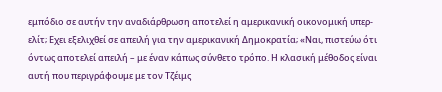εμπόδιο σε αυτήν την αναδιάρθρωση αποτελεί η αμερικανική οικονομική υπερ-ελίτ; Εχει εξελιχθεί σε απειλή για την αμερικανική Δημοκρατία; «Ναι, πιστεύω ότι όντως αποτελεί απειλή – με έναν κάπως σύνθετο τρόπο. Η κλασική μέθοδος είναι αυτή που περιγράφουμε με τον Τζέιμς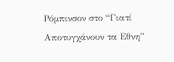Ρόμπινσον στο “Γιατί Αποτυγχάνουν τα Εθνη”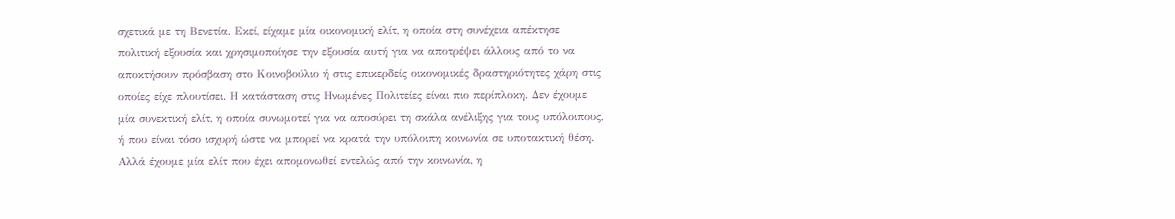σχετικά με τη Βενετία. Εκεί, είχαμε μία οικονομική ελίτ, η οποία στη συνέχεια απέκτησε πολιτική εξουσία και χρησιμοποίησε την εξουσία αυτή για να αποτρέψει άλλους από το να αποκτήσουν πρόσβαση στο Κοινοβούλιο ή στις επικερδείς οικονομικές δραστηριότητες χάρη στις οποίες είχε πλουτίσει. Η κατάσταση στις Ηνωμένες Πολιτείες είναι πιο περίπλοκη. Δεν έχουμε μία συνεκτική ελίτ, η οποία συνωμοτεί για να αποσύρει τη σκάλα ανέλιξης για τους υπόλοιπους, ή που είναι τόσο ισχυρή ώστε να μπορεί να κρατά την υπόλοιπη κοινωνία σε υποτακτική θέση. Αλλά έχουμε μία ελίτ που έχει απομονωθεί εντελώς από την κοινωνία, η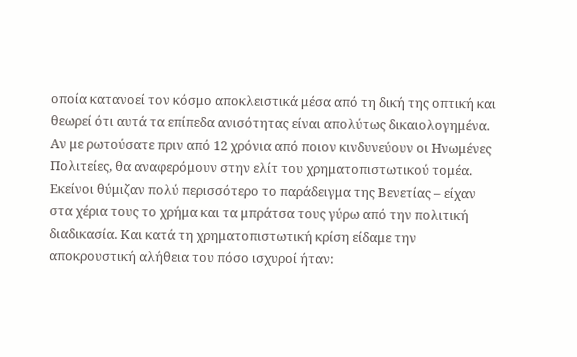οποία κατανοεί τον κόσμο αποκλειστικά μέσα από τη δική της οπτική και θεωρεί ότι αυτά τα επίπεδα ανισότητας είναι απολύτως δικαιολογημένα. Αν με ρωτούσατε πριν από 12 χρόνια από ποιον κινδυνεύουν οι Ηνωμένες Πολιτείες, θα αναφερόμουν στην ελίτ του χρηματοπιστωτικού τομέα. Εκείνοι θύμιζαν πολύ περισσότερο το παράδειγμα της Βενετίας – είχαν στα χέρια τους το χρήμα και τα μπράτσα τους γύρω από την πολιτική διαδικασία. Και κατά τη χρηματοπιστωτική κρίση είδαμε την αποκρουστική αλήθεια του πόσο ισχυροί ήταν: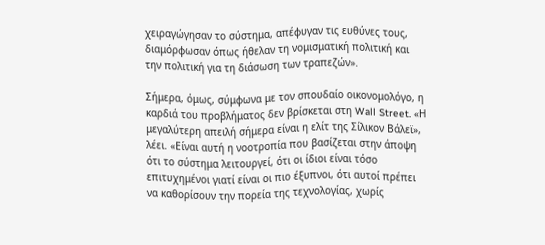χειραγώγησαν το σύστημα, απέφυγαν τις ευθύνες τους, διαμόρφωσαν όπως ήθελαν τη νομισματική πολιτική και την πολιτική για τη διάσωση των τραπεζών».

Σήμερα, όμως, σύμφωνα με τον σπουδαίο οικονομολόγο, η καρδιά του προβλήματος δεν βρίσκεται στη Wall Street. «Η μεγαλύτερη απειλή σήμερα είναι η ελίτ της Σίλικον Βάλεϊ», λέει. «Είναι αυτή η νοοτροπία που βασίζεται στην άποψη ότι το σύστημα λειτουργεί, ότι οι ίδιοι είναι τόσο επιτυχημένοι γιατί είναι οι πιο έξυπνοι, ότι αυτοί πρέπει να καθορίσουν την πορεία της τεχνολογίας, χωρίς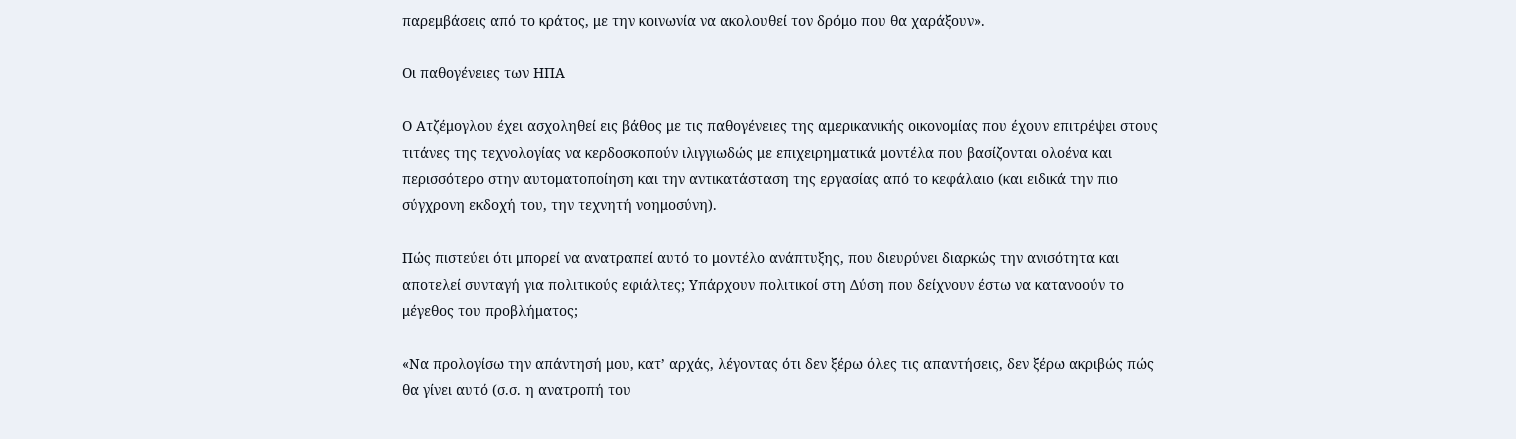παρεμβάσεις από το κράτος, με την κοινωνία να ακολουθεί τον δρόμο που θα χαράξουν».

Οι παθογένειες των ΗΠΑ

Ο Ατζέμογλου έχει ασχοληθεί εις βάθος με τις παθογένειες της αμερικανικής οικονομίας που έχουν επιτρέψει στους τιτάνες της τεχνολογίας να κερδοσκοπούν ιλιγγιωδώς με επιχειρηματικά μοντέλα που βασίζονται ολοένα και περισσότερο στην αυτοματοποίηση και την αντικατάσταση της εργασίας από το κεφάλαιο (και ειδικά την πιο σύγχρονη εκδοχή του, την τεχνητή νοημοσύνη).

Πώς πιστεύει ότι μπορεί να ανατραπεί αυτό το μοντέλο ανάπτυξης, που διευρύνει διαρκώς την ανισότητα και αποτελεί συνταγή για πολιτικούς εφιάλτες; Υπάρχουν πολιτικοί στη Δύση που δείχνουν έστω να κατανοούν το μέγεθος του προβλήματος;

«Να προλογίσω την απάντησή μου, κατ’ αρχάς, λέγοντας ότι δεν ξέρω όλες τις απαντήσεις, δεν ξέρω ακριβώς πώς θα γίνει αυτό (σ.σ. η ανατροπή του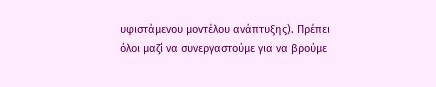υφιστάμενου μοντέλου ανάπτυξης). Πρέπει όλοι μαζί να συνεργαστούμε για να βρούμε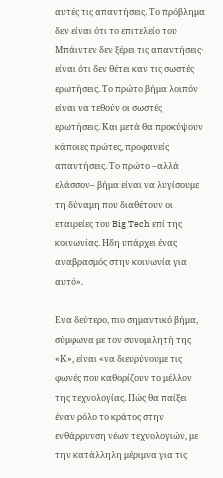αυτές τις απαντήσεις. Το πρόβλημα δεν είναι ότι το επιτελείο του Μπάιντεν δεν ξέρει τις απαντήσεις· είναι ότι δεν θέτει καν τις σωστές ερωτήσεις. Το πρώτο βήμα λοιπόν είναι να τεθούν οι σωστές ερωτήσεις. Και μετά θα προκύψουν κάποιες πρώτες, προφανείς απαντήσεις. Το πρώτο –αλλά ελάσσον– βήμα είναι να λυγίσουμε τη δύναμη που διαθέτουν οι εταιρείες του Big Tech επί της κοινωνίας. Ηδη υπάρχει ένας αναβρασμός στην κοινωνία για αυτό».

Ενα δεύτερο, πιο σημαντικό βήμα, σύμφωνα με τον συνομιλητή της «Κ», είναι «να διευρύνουμε τις φωνές που καθορίζουν το μέλλον της τεχνολογίας. Πώς θα παίξει έναν ρόλο το κράτος στην ενθάρρυνση νέων τεχνολογιών, με την κατάλληλη μέριμνα για τις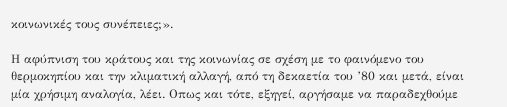κοινωνικές τους συνέπειες;».

Η αφύπνιση του κράτους και της κοινωνίας σε σχέση με το φαινόμενο του θερμοκηπίου και την κλιματική αλλαγή, από τη δεκαετία του ’80 και μετά, είναι μία χρήσιμη αναλογία, λέει. Οπως και τότε, εξηγεί, αργήσαμε να παραδεχθούμε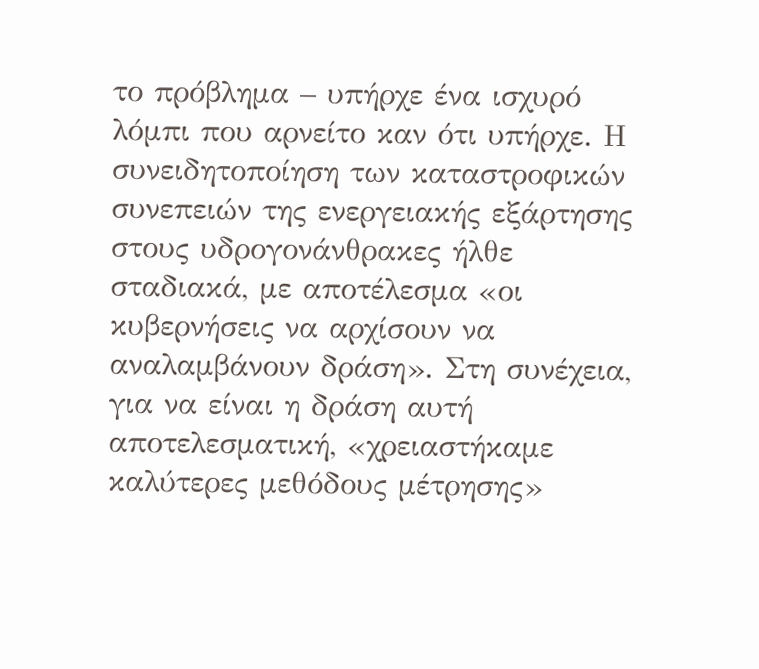το πρόβλημα – υπήρχε ένα ισχυρό λόμπι που αρνείτο καν ότι υπήρχε. Η συνειδητοποίηση των καταστροφικών συνεπειών της ενεργειακής εξάρτησης στους υδρογονάνθρακες ήλθε σταδιακά, με αποτέλεσμα «οι κυβερνήσεις να αρχίσουν να αναλαμβάνουν δράση». Στη συνέχεια, για να είναι η δράση αυτή αποτελεσματική, «χρειαστήκαμε καλύτερες μεθόδους μέτρησης»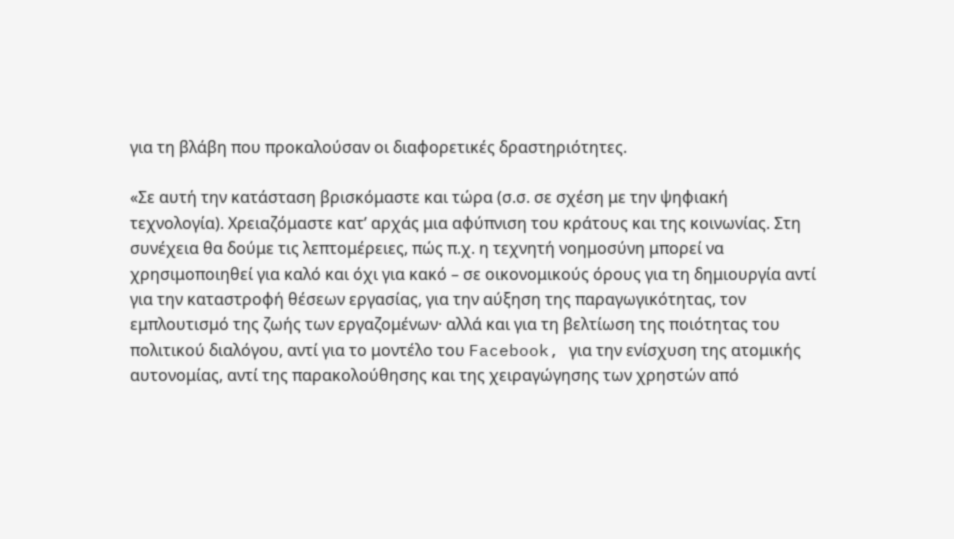για τη βλάβη που προκαλούσαν οι διαφορετικές δραστηριότητες.

«Σε αυτή την κατάσταση βρισκόμαστε και τώρα (σ.σ. σε σχέση με την ψηφιακή τεχνολογία). Χρειαζόμαστε κατ’ αρχάς μια αφύπνιση του κράτους και της κοινωνίας. Στη συνέχεια θα δούμε τις λεπτομέρειες, πώς π.χ. η τεχνητή νοημοσύνη μπορεί να χρησιμοποιηθεί για καλό και όχι για κακό – σε οικονομικούς όρους για τη δημιουργία αντί για την καταστροφή θέσεων εργασίας, για την αύξηση της παραγωγικότητας, τον εμπλουτισμό της ζωής των εργαζομένων· αλλά και για τη βελτίωση της ποιότητας του πολιτικού διαλόγου, αντί για το μοντέλο του Facebook, για την ενίσχυση της ατομικής αυτονομίας, αντί της παρακολούθησης και της χειραγώγησης των χρηστών από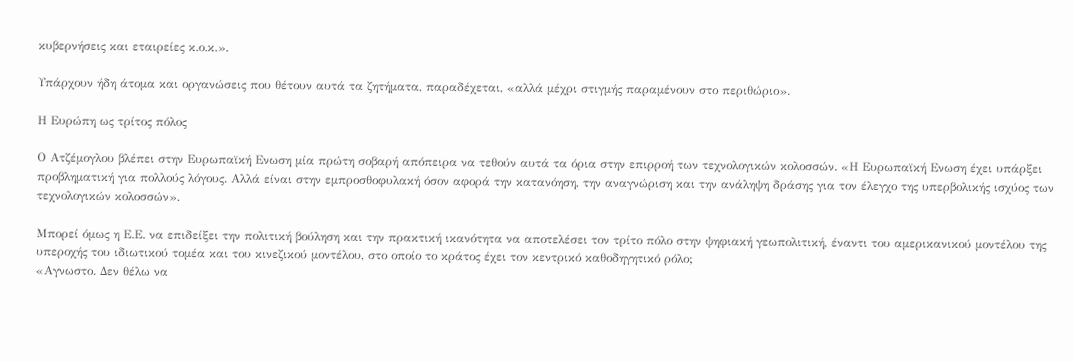κυβερνήσεις και εταιρείες κ.ο.κ.».

Υπάρχουν ήδη άτομα και οργανώσεις που θέτουν αυτά τα ζητήματα, παραδέχεται, «αλλά μέχρι στιγμής παραμένουν στο περιθώριο».

Η Ευρώπη ως τρίτος πόλος

Ο Ατζέμογλου βλέπει στην Ευρωπαϊκή Ενωση μία πρώτη σοβαρή απόπειρα να τεθούν αυτά τα όρια στην επιρροή των τεχνολογικών κολοσσών. «Η Ευρωπαϊκή Ενωση έχει υπάρξει προβληματική για πολλούς λόγους. Αλλά είναι στην εμπροσθοφυλακή όσον αφορά την κατανόηση, την αναγνώριση και την ανάληψη δράσης για τον έλεγχο της υπερβολικής ισχύος των τεχνολογικών κολοσσών».

Μπορεί όμως η Ε.Ε. να επιδείξει την πολιτική βούληση και την πρακτική ικανότητα να αποτελέσει τον τρίτο πόλο στην ψηφιακή γεωπολιτική, έναντι του αμερικανικού μοντέλου της υπεροχής του ιδιωτικού τομέα και του κινεζικού μοντέλου, στο οποίο το κράτος έχει τον κεντρικό καθοδηγητικό ρόλο;
«Αγνωστο. Δεν θέλω να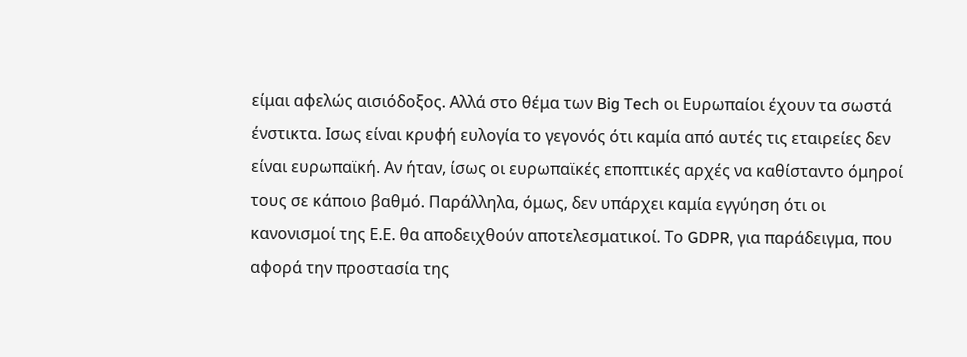είμαι αφελώς αισιόδοξος. Αλλά στο θέμα των Big Tech οι Ευρωπαίοι έχουν τα σωστά ένστικτα. Ισως είναι κρυφή ευλογία το γεγονός ότι καμία από αυτές τις εταιρείες δεν είναι ευρωπαϊκή. Αν ήταν, ίσως οι ευρωπαϊκές εποπτικές αρχές να καθίσταντο όμηροί τους σε κάποιο βαθμό. Παράλληλα, όμως, δεν υπάρχει καμία εγγύηση ότι οι κανονισμοί της Ε.Ε. θα αποδειχθούν αποτελεσματικοί. Το GDPR, για παράδειγμα, που αφορά την προστασία της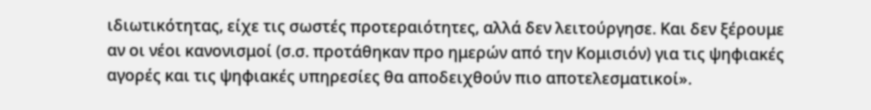ιδιωτικότητας, είχε τις σωστές προτεραιότητες, αλλά δεν λειτούργησε. Και δεν ξέρουμε αν οι νέοι κανονισμοί (σ.σ. προτάθηκαν προ ημερών από την Κομισιόν) για τις ψηφιακές αγορές και τις ψηφιακές υπηρεσίες θα αποδειχθούν πιο αποτελεσματικοί».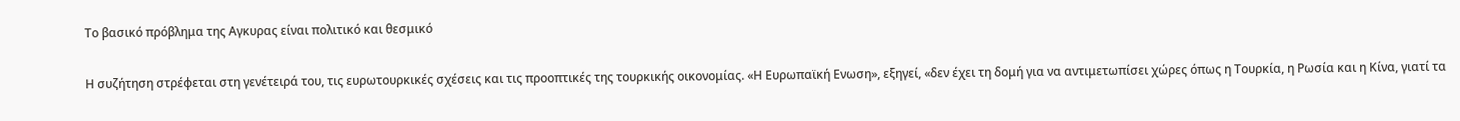Το βασικό πρόβλημα της Αγκυρας είναι πολιτικό και θεσμικό

Η συζήτηση στρέφεται στη γενέτειρά του, τις ευρωτουρκικές σχέσεις και τις προοπτικές της τουρκικής οικονομίας. «Η Ευρωπαϊκή Ενωση», εξηγεί, «δεν έχει τη δομή για να αντιμετωπίσει χώρες όπως η Τουρκία, η Ρωσία και η Κίνα, γιατί τα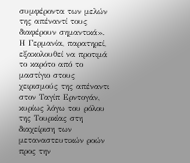συμφέροντα των μελών της απέναντί τους διαφέρουν σημαντικά». Η Γερμανία, παρατηρεί, εξακολουθεί να προτιμά το καρότο από το μαστίγιο στους χειρισμούς της απέναντι στον Ταγίπ Ερντογάν, κυρίως λόγω του ρόλου της Τουρκίας στη διαχείριση των μεταναστευτικών ροών προς την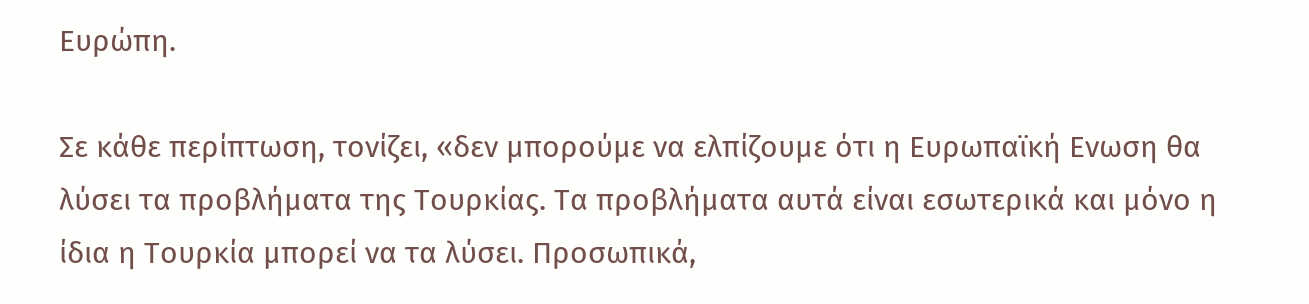Ευρώπη.

Σε κάθε περίπτωση, τονίζει, «δεν μπορούμε να ελπίζουμε ότι η Ευρωπαϊκή Ενωση θα λύσει τα προβλήματα της Τουρκίας. Τα προβλήματα αυτά είναι εσωτερικά και μόνο η ίδια η Τουρκία μπορεί να τα λύσει. Προσωπικά,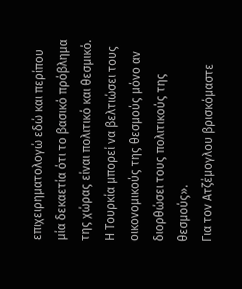επιχειρηματολογώ εδώ και περίπου μία δεκαετία ότι το βασικό πρόβλημα της χώρας είναι πολιτικό και θεσμικό. Η Τουρκία μπορεί να βελτιώσει τους οικονομικούς της θεσμούς μόνο αν διορθώσει τους πολιτικούς της θεσμούς».
Για τον Ατζέμογλου βρισκόμαστε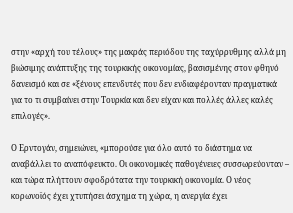στην «αρχή του τέλους» της μακράς περιόδου της ταχύρρυθμης αλλά μη βιώσιμης ανάπτυξης της τουρκικής οικονομίας, βασισμένης στον φθηνό δανεισμό και σε «ξένους επενδυτές που δεν ενδιαφέρονταν πραγματικά για το τι συμβαίνει στην Τουρκία και δεν είχαν και πολλές άλλες καλές επιλογές».

Ο Ερντογάν, σημειώνει, «μπορούσε για όλο αυτό το διάστημα να αναβάλλει το αναπόφευκτο. Οι οικονομικές παθογένειες συσσωρεύονταν – και τώρα πλήττουν σφοδρότατα την τουρκική οικονομία. Ο νέος κορωνοϊός έχει χτυπήσει άσχημα τη χώρα, η ανεργία έχει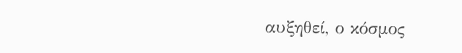αυξηθεί, ο κόσμος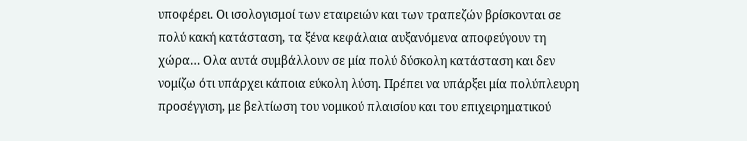υποφέρει. Οι ισολογισμοί των εταιρειών και των τραπεζών βρίσκονται σε πολύ κακή κατάσταση, τα ξένα κεφάλαια αυξανόμενα αποφεύγουν τη χώρα… Ολα αυτά συμβάλλουν σε μία πολύ δύσκολη κατάσταση και δεν νομίζω ότι υπάρχει κάποια εύκολη λύση. Πρέπει να υπάρξει μία πολύπλευρη προσέγγιση, με βελτίωση του νομικού πλαισίου και του επιχειρηματικού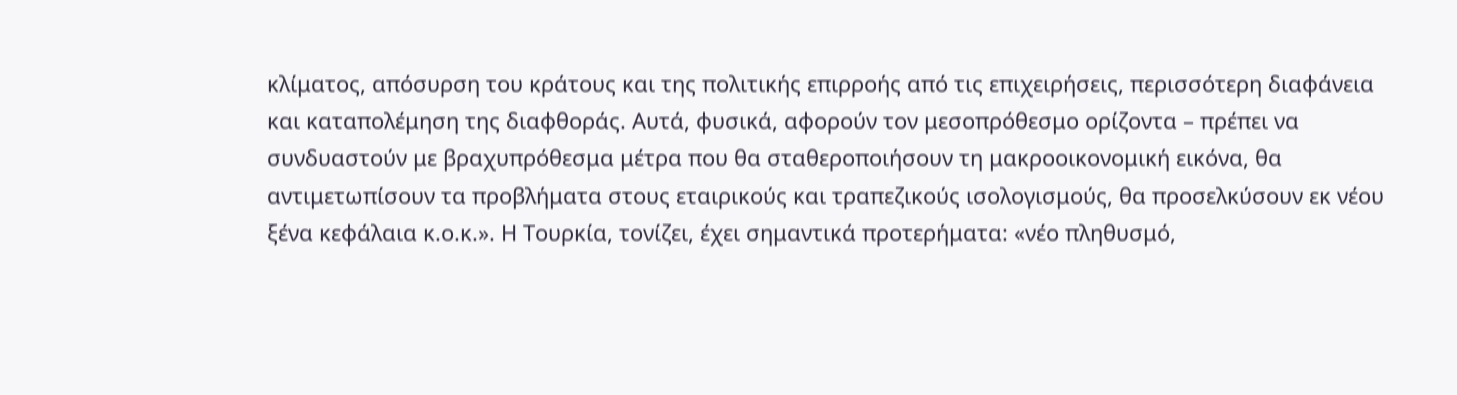κλίματος, απόσυρση του κράτους και της πολιτικής επιρροής από τις επιχειρήσεις, περισσότερη διαφάνεια και καταπολέμηση της διαφθοράς. Αυτά, φυσικά, αφορούν τον μεσοπρόθεσμο ορίζοντα – πρέπει να συνδυαστούν με βραχυπρόθεσμα μέτρα που θα σταθεροποιήσουν τη μακροοικονομική εικόνα, θα αντιμετωπίσουν τα προβλήματα στους εταιρικούς και τραπεζικούς ισολογισμούς, θα προσελκύσουν εκ νέου ξένα κεφάλαια κ.ο.κ.». Η Τουρκία, τονίζει, έχει σημαντικά προτερήματα: «νέο πληθυσμό,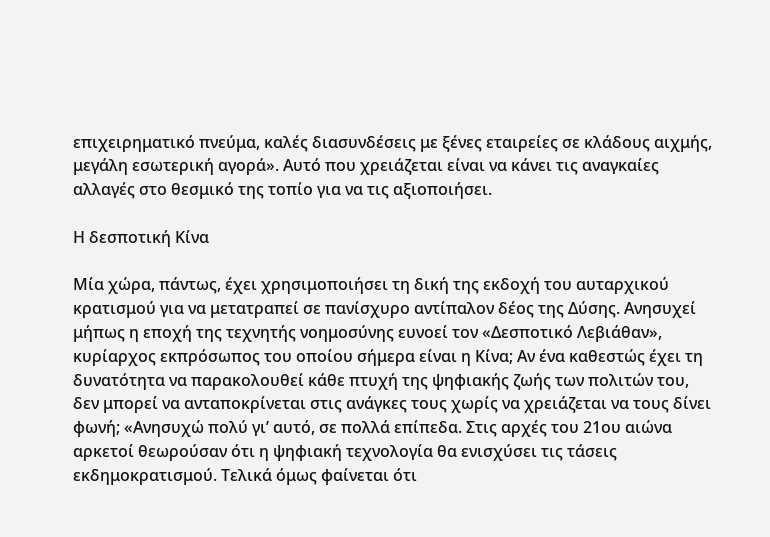επιχειρηματικό πνεύμα, καλές διασυνδέσεις με ξένες εταιρείες σε κλάδους αιχμής, μεγάλη εσωτερική αγορά». Αυτό που χρειάζεται είναι να κάνει τις αναγκαίες αλλαγές στο θεσμικό της τοπίο για να τις αξιοποιήσει.

Η δεσποτική Κίνα

Μία χώρα, πάντως, έχει χρησιμοποιήσει τη δική της εκδοχή του αυταρχικού κρατισμού για να μετατραπεί σε πανίσχυρο αντίπαλον δέος της Δύσης. Ανησυχεί μήπως η εποχή της τεχνητής νοημοσύνης ευνοεί τον «Δεσποτικό Λεβιάθαν», κυρίαρχος εκπρόσωπος του οποίου σήμερα είναι η Κίνα; Αν ένα καθεστώς έχει τη δυνατότητα να παρακολουθεί κάθε πτυχή της ψηφιακής ζωής των πολιτών του, δεν μπορεί να ανταποκρίνεται στις ανάγκες τους χωρίς να χρειάζεται να τους δίνει φωνή; «Ανησυχώ πολύ γι’ αυτό, σε πολλά επίπεδα. Στις αρχές του 21ου αιώνα αρκετοί θεωρούσαν ότι η ψηφιακή τεχνολογία θα ενισχύσει τις τάσεις εκδημοκρατισμού. Τελικά όμως φαίνεται ότι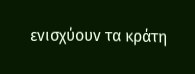ενισχύουν τα κράτη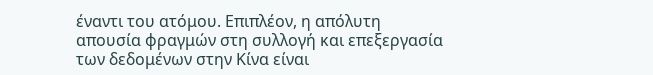έναντι του ατόμου. Επιπλέον, η απόλυτη απουσία φραγμών στη συλλογή και επεξεργασία των δεδομένων στην Κίνα είναι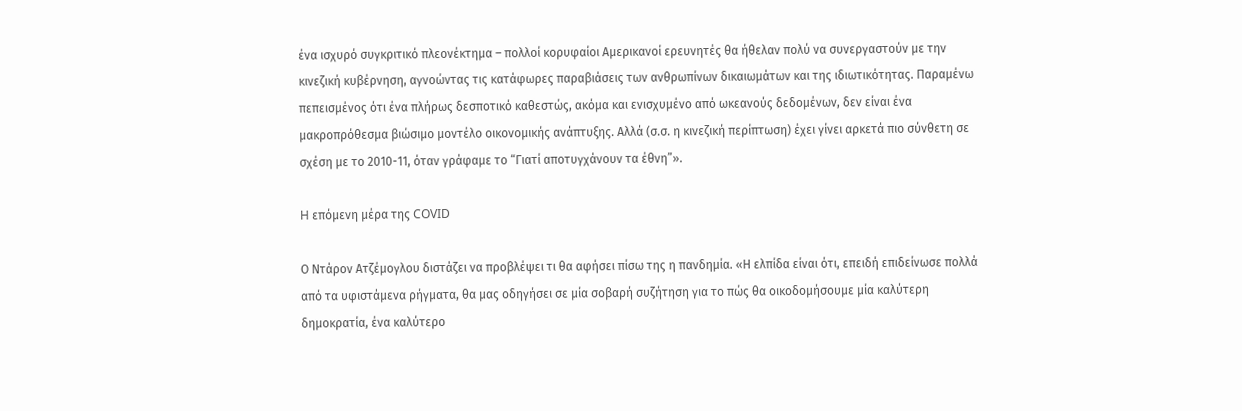ένα ισχυρό συγκριτικό πλεονέκτημα – πολλοί κορυφαίοι Αμερικανοί ερευνητές θα ήθελαν πολύ να συνεργαστούν με την κινεζική κυβέρνηση, αγνοώντας τις κατάφωρες παραβιάσεις των ανθρωπίνων δικαιωμάτων και της ιδιωτικότητας. Παραμένω πεπεισμένος ότι ένα πλήρως δεσποτικό καθεστώς, ακόμα και ενισχυμένο από ωκεανούς δεδομένων, δεν είναι ένα μακροπρόθεσμα βιώσιμο μοντέλο οικονομικής ανάπτυξης. Αλλά (σ.σ. η κινεζική περίπτωση) έχει γίνει αρκετά πιο σύνθετη σε σχέση με το 2010-11, όταν γράφαμε το “Γιατί αποτυγχάνουν τα έθνη”».

H επόμενη μέρα της COVID

Ο Ντάρον Ατζέμογλου διστάζει να προβλέψει τι θα αφήσει πίσω της η πανδημία. «Η ελπίδα είναι ότι, επειδή επιδείνωσε πολλά από τα υφιστάμενα ρήγματα, θα μας οδηγήσει σε μία σοβαρή συζήτηση για το πώς θα οικοδομήσουμε μία καλύτερη δημοκρατία, ένα καλύτερο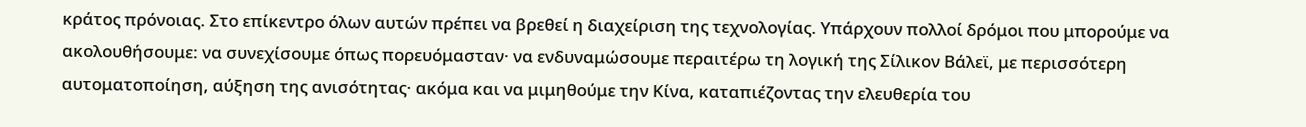κράτος πρόνοιας. Στο επίκεντρο όλων αυτών πρέπει να βρεθεί η διαχείριση της τεχνολογίας. Υπάρχουν πολλοί δρόμοι που μπορούμε να ακολουθήσουμε: να συνεχίσουμε όπως πορευόμασταν· να ενδυναμώσουμε περαιτέρω τη λογική της Σίλικον Βάλεϊ, με περισσότερη αυτοματοποίηση, αύξηση της ανισότητας· ακόμα και να μιμηθούμε την Κίνα, καταπιέζοντας την ελευθερία του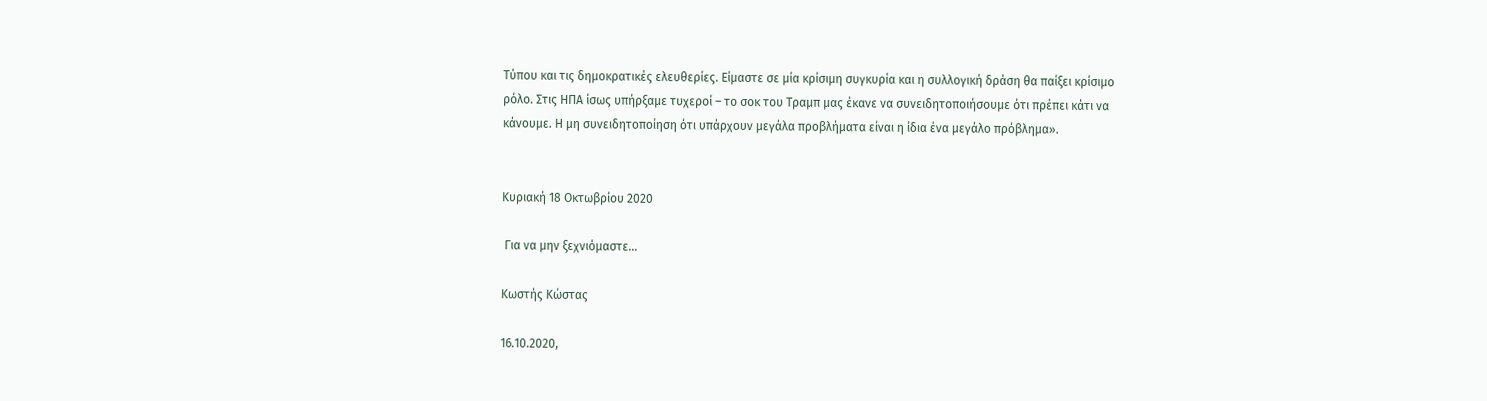Τύπου και τις δημοκρατικές ελευθερίες. Είμαστε σε μία κρίσιμη συγκυρία και η συλλογική δράση θα παίξει κρίσιμο ρόλο. Στις ΗΠΑ ίσως υπήρξαμε τυχεροί – το σοκ του Τραμπ μας έκανε να συνειδητοποιήσουμε ότι πρέπει κάτι να κάνουμε. Η μη συνειδητοποίηση ότι υπάρχουν μεγάλα προβλήματα είναι η ίδια ένα μεγάλο πρόβλημα».


Κυριακή 18 Οκτωβρίου 2020

 Για να μην ξεχνιόμαστε…

Κωστής Κώστας

16.10.2020,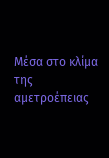Μέσα στο κλίμα της αμετροέπειας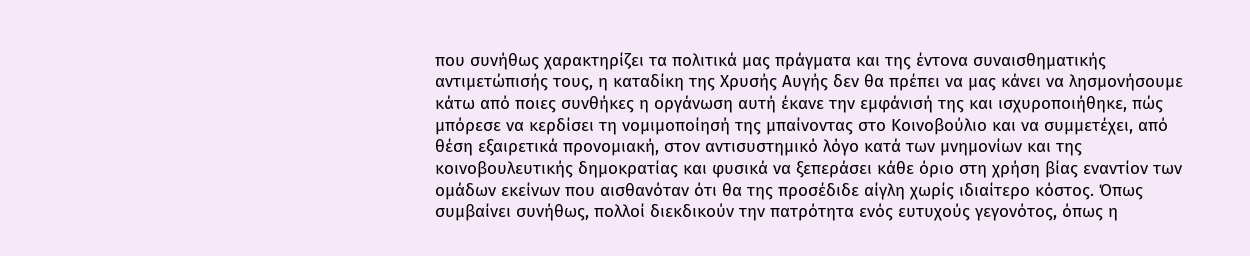που συνήθως χαρακτηρίζει τα πολιτικά μας πράγματα και της έντονα συναισθηματικής αντιμετώπισής τους, η καταδίκη της Χρυσής Αυγής δεν θα πρέπει να μας κάνει να λησμονήσουμε κάτω από ποιες συνθήκες η οργάνωση αυτή έκανε την εμφάνισή της και ισχυροποιήθηκε, πώς μπόρεσε να κερδίσει τη νομιμοποίησή της μπαίνοντας στο Κοινοβούλιο και να συμμετέχει, από θέση εξαιρετικά προνομιακή, στον αντισυστημικό λόγο κατά των μνημονίων και της κοινοβουλευτικής δημοκρατίας και φυσικά να ξεπεράσει κάθε όριο στη χρήση βίας εναντίον των ομάδων εκείνων που αισθανόταν ότι θα της προσέδιδε αίγλη χωρίς ιδιαίτερο κόστος. Όπως συμβαίνει συνήθως, πολλοί διεκδικούν την πατρότητα ενός ευτυχούς γεγονότος, όπως η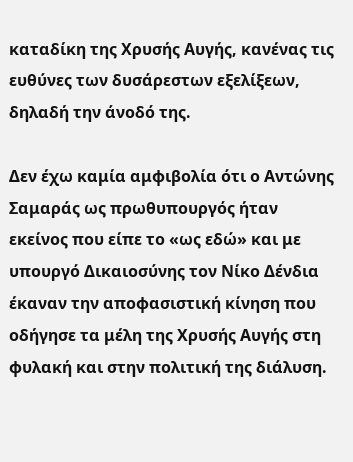καταδίκη της Χρυσής Αυγής, κανένας τις ευθύνες των δυσάρεστων εξελίξεων, δηλαδή την άνοδό της.

Δεν έχω καμία αμφιβολία ότι ο Αντώνης Σαμαράς ως πρωθυπουργός ήταν εκείνος που είπε το «ως εδώ» και με υπουργό Δικαιοσύνης τον Νίκο Δένδια έκαναν την αποφασιστική κίνηση που οδήγησε τα μέλη της Χρυσής Αυγής στη φυλακή και στην πολιτική της διάλυση.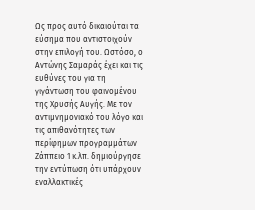Ως προς αυτό δικαιούται τα εύσημα που αντιστοιχούν στην επιλογή του. Ωστόσο, ο Αντώνης Σαμαράς έχει και τις ευθύνες του για τη γιγάντωση του φαινομένου της Χρυσής Αυγής. Με τον αντιμνημονιακό του λόγο και τις απιθανότητες των περίφημων προγραμμάτων Ζάππειο 1 κ.λπ. δημιούργησε την εντύπωση ότι υπάρχουν εναλλακτικές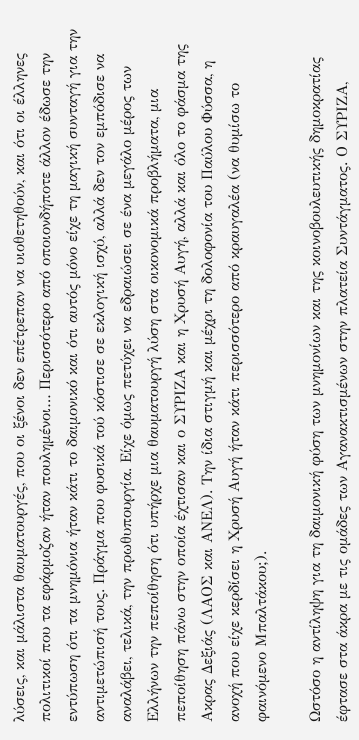λύσεις, και μάλιστα θαυματουργές, που οι ξένοι δεν επέτρεπαν να υιοθετηθούν, και ότι οι έλληνες πολιτικοί που τα εφάρμοζαν ήταν πουλημένοι… Περισσότερο από οποιονδήποτε άλλον έδωσε την εντύπωση ότι τα μνημόνια ήταν κάτι το δαιμονικό και ότι αυτός μόνο είχε τη μαγική συνταγή για την αντιμετώπισή τους. Πράγμα που φυσικά τού κόστισε σε εκλογική ισχύ, αλλά δεν τον εμπόδισε να αναλάβει, τελικά, την πρωθυπουργία. Είχε όμως πετύχει να εδραιώσει σε ένα μεγάλο μέρος των Ελλήνων την πεποίθηση ότι υπήρχε μια θαυματουργή λύση στα οικονομικά προβλήματα, μια πεποίθηση πάνω στην οποία έχτισαν και ο ΣΥΡΙΖΑ και η Χρυσή Αυγή, αλλά και όλο το φάσμα της Ακρας Δεξιάς (ΛΑΟΣ και ΑΝΕΛ). Την ίδια στιγμή και μέχρι τη δολοφονία του Παύλου Φύσσα, η ανοχή που είχε κερδίσει η Χρυσή Αυγή ήταν κάτι περισσότερο από κραυγαλέα (να θυμίσω το φαινόμενο Μπαλτάκου;).

Ωστόσο η αντίληψη για τη δαιμονική φύση των μνημονίων και της κοινοβουλευτικής δημοκρατίας έφτασε στα άκρα με τις ομάδες των Αγανακτισμένων στην πλατεία Συντάγματος. Ο ΣΥΡΙΖΑ,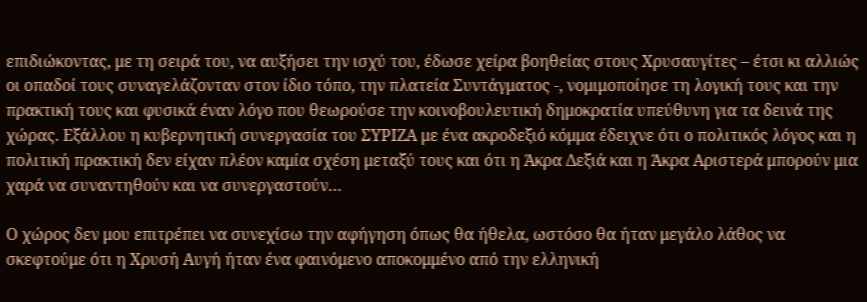επιδιώκοντας, με τη σειρά του, να αυξήσει την ισχύ του, έδωσε χείρα βοηθείας στους Χρυσαυγίτες – έτσι κι αλλιώς οι οπαδοί τους συναγελάζονταν στον ίδιο τόπο, την πλατεία Συντάγματος -, νομιμοποίησε τη λογική τους και την πρακτική τους και φυσικά έναν λόγο που θεωρούσε την κοινοβουλευτική δημοκρατία υπεύθυνη για τα δεινά της χώρας. Εξάλλου η κυβερνητική συνεργασία του ΣΥΡΙΖΑ με ένα ακροδεξιό κόμμα έδειχνε ότι ο πολιτικός λόγος και η πολιτική πρακτική δεν είχαν πλέον καμία σχέση μεταξύ τους και ότι η Άκρα Δεξιά και η Άκρα Αριστερά μπορούν μια χαρά να συναντηθούν και να συνεργαστούν…

Ο χώρος δεν μου επιτρέπει να συνεχίσω την αφήγηση όπως θα ήθελα, ωστόσο θα ήταν μεγάλο λάθος να σκεφτούμε ότι η Χρυσή Αυγή ήταν ένα φαινόμενο αποκομμένο από την ελληνική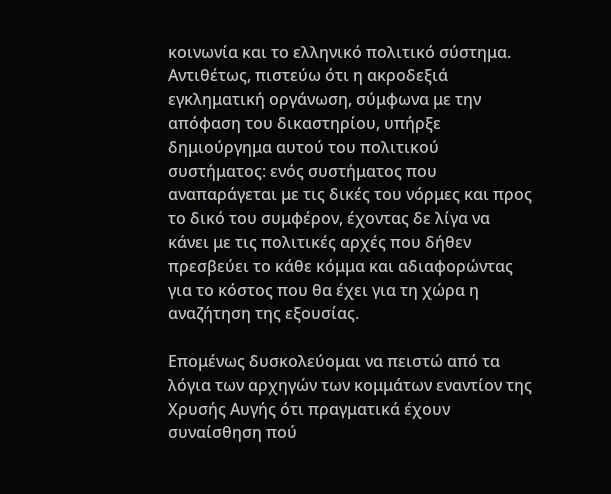κοινωνία και το ελληνικό πολιτικό σύστημα. Αντιθέτως, πιστεύω ότι η ακροδεξιά εγκληματική οργάνωση, σύμφωνα με την απόφαση του δικαστηρίου, υπήρξε δημιούργημα αυτού του πολιτικού συστήματος: ενός συστήματος που αναπαράγεται με τις δικές του νόρμες και προς το δικό του συμφέρον, έχοντας δε λίγα να κάνει με τις πολιτικές αρχές που δήθεν πρεσβεύει το κάθε κόμμα και αδιαφορώντας για το κόστος που θα έχει για τη χώρα η αναζήτηση της εξουσίας.

Επομένως δυσκολεύομαι να πειστώ από τα λόγια των αρχηγών των κομμάτων εναντίον της Χρυσής Αυγής ότι πραγματικά έχουν συναίσθηση πού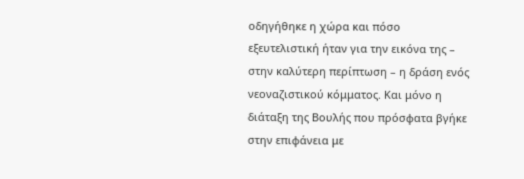οδηγήθηκε η χώρα και πόσο εξευτελιστική ήταν για την εικόνα της – στην καλύτερη περίπτωση – η δράση ενός νεοναζιστικού κόμματος. Και μόνο η διάταξη της Βουλής που πρόσφατα βγήκε στην επιφάνεια με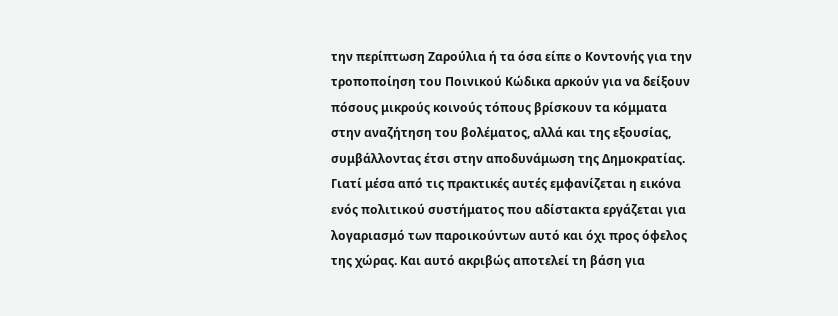την περίπτωση Ζαρούλια ή τα όσα είπε ο Κοντονής για την τροποποίηση του Ποινικού Κώδικα αρκούν για να δείξουν πόσους μικρούς κοινούς τόπους βρίσκουν τα κόμματα στην αναζήτηση του βολέματος, αλλά και της εξουσίας, συμβάλλοντας έτσι στην αποδυνάμωση της Δημοκρατίας. Γιατί μέσα από τις πρακτικές αυτές εμφανίζεται η εικόνα ενός πολιτικού συστήματος που αδίστακτα εργάζεται για λογαριασμό των παροικούντων αυτό και όχι προς όφελος της χώρας. Και αυτό ακριβώς αποτελεί τη βάση για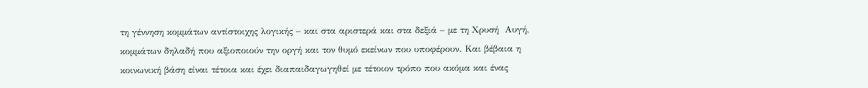τη γέννηση κομμάτων αντίστοιχης λογικής – και στα αριστερά και στα δεξιά – με τη Χρυσή  Αυγή, κομμάτων δηλαδή που αξιοποιούν την οργή και τον θυμό εκείνων που υποφέρουν. Και βέβαια η κοινωνική βάση είναι τέτοια και έχει διαπαιδαγωγηθεί με τέτοιον τρόπο που ακόμα και ένας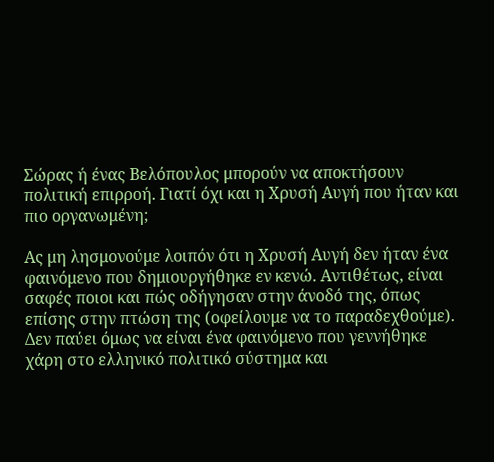Σώρας ή ένας Βελόπουλος μπορούν να αποκτήσουν πολιτική επιρροή. Γιατί όχι και η Χρυσή Αυγή που ήταν και πιο οργανωμένη;

Ας μη λησμονούμε λοιπόν ότι η Χρυσή Αυγή δεν ήταν ένα φαινόμενο που δημιουργήθηκε εν κενώ. Αντιθέτως, είναι σαφές ποιοι και πώς οδήγησαν στην άνοδό της, όπως επίσης στην πτώση της (οφείλουμε να το παραδεχθούμε). Δεν παύει όμως να είναι ένα φαινόμενο που γεννήθηκε χάρη στο ελληνικό πολιτικό σύστημα και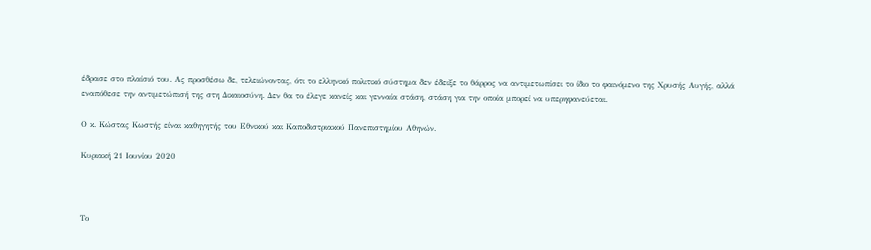έδρασε στο πλαίσιό του. Ας προσθέσω δε, τελειώνοντας, ότι το ελληνικό πολιτικό σύστημα δεν έδειξε το θάρρος να αντιμετωπίσει το ίδιο το φαινόμενο της Χρυσής Αυγής, αλλά εναπόθεσε την αντιμετώπισή της στη Δικαιοσύνη. Δεν θα το έλεγε κανείς και γενναία στάση, στάση για την οποία μπορεί να υπερηφανεύεται.

Ο κ. Κώστας Κωστής είναι καθηγητής του Εθνικού και Καποδιστριακού Πανεπιστημίου Αθηνών.

Κυριακή 21 Ιουνίου 2020



Το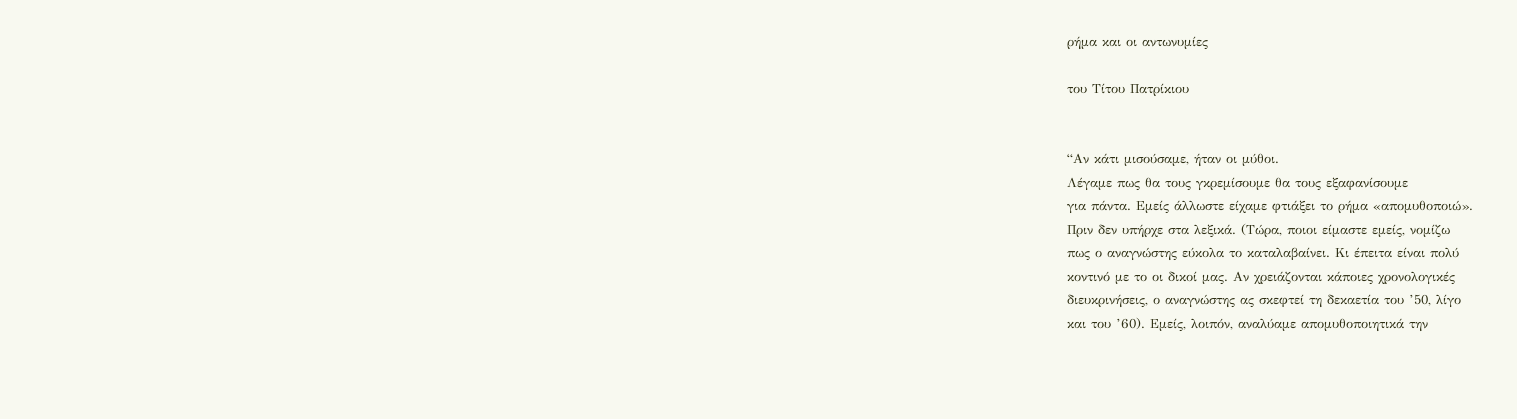ρήμα και οι αντωνυμίες

του Τίτου Πατρίκιου


“Αν κάτι μισούσαμε, ήταν οι μύθοι.
Λέγαμε πως θα τους γκρεμίσουμε θα τους εξαφανίσουμε
για πάντα. Εμείς άλλωστε είχαμε φτιάξει το ρήμα «απομυθοποιώ».
Πριν δεν υπήρχε στα λεξικά. (Τώρα, ποιοι είμαστε εμείς, νομίζω
πως ο αναγνώστης εύκολα το καταλαβαίνει. Κι έπειτα είναι πολύ
κοντινό με το οι δικοί μας. Αν χρειάζονται κάποιες χρονολογικές
διευκρινήσεις, ο αναγνώστης ας σκεφτεί τη δεκαετία του ’50, λίγο
και του ’60). Εμείς, λοιπόν, αναλύαμε απομυθοποιητικά την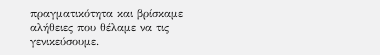πραγματικότητα και βρίσκαμε αλήθειες που θέλαμε να τις
γενικεύσουμε.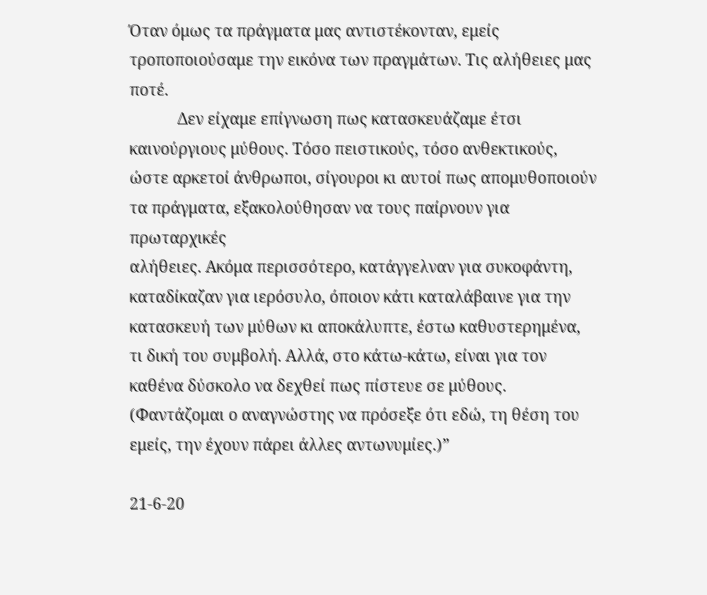Όταν όμως τα πράγματα μας αντιστέκονταν, εμείς
τροποποιούσαμε την εικόνα των πραγμάτων. Τις αλήθειες μας
ποτέ.
            Δεν είχαμε επίγνωση πως κατασκευάζαμε έτσι
καινούργιους μύθους. Τόσο πειστικούς, τόσο ανθεκτικούς,
ώστε αρκετοί άνθρωποι, σίγουροι κι αυτοί πως απομυθοποιούν
τα πράγματα, εξακολούθησαν να τους παίρνουν για πρωταρχικές
αλήθειες. Ακόμα περισσότερο, κατάγγελναν για συκοφάντη,
καταδίκαζαν για ιερόσυλο, όποιον κάτι καταλάβαινε για την
κατασκευή των μύθων κι αποκάλυπτε, έστω καθυστερημένα,
τι δική του συμβολή. Αλλά, στο κάτω-κάτω, είναι για τον
καθένα δύσκολο να δεχθεί πως πίστευε σε μύθους.
(Φαντάζομαι ο αναγνώστης να πρόσεξε ότι εδώ, τη θέση του
εμείς, την έχουν πάρει άλλες αντωνυμίες.)”

21-6-20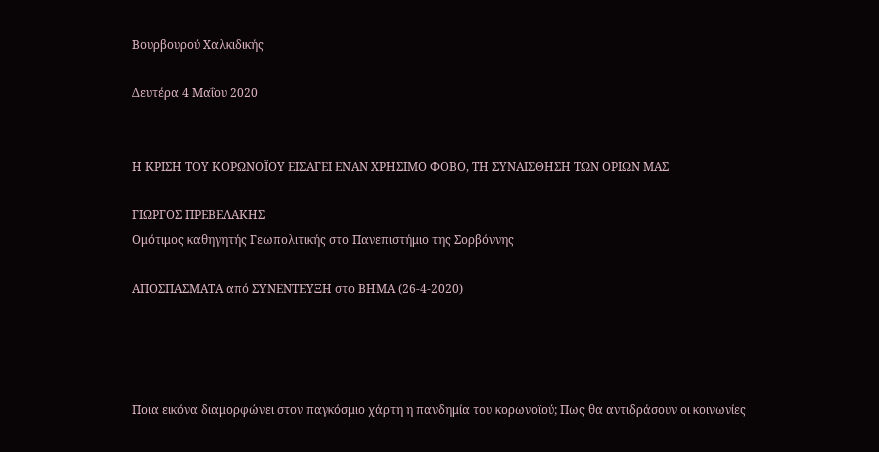Βουρβουρού Χαλκιδικής

Δευτέρα 4 Μαΐου 2020


Η ΚΡΙΣΗ ΤΟΥ ΚΟΡΩΝΟΪΟΥ ΕΙΣΑΓΕΙ ΕΝΑΝ ΧΡΗΣΙΜΟ ΦΟΒΟ, ΤΗ ΣΥΝΑΙΣΘΗΣΗ ΤΩΝ ΟΡΙΩΝ ΜΑΣ

ΓΙΩΡΓΟΣ ΠΡΕΒΕΛΑΚΗΣ
Ομότιμος καθηγητής Γεωπολιτικής στο Πανεπιστήμιο της Σορβόννης

ΑΠΟΣΠΑΣΜΑΤΑ από ΣΥΝΕΝΤΕΥΞΗ στο ΒΗΜΑ (26-4-2020)




Ποια εικόνα διαμορφώνει στον παγκόσμιο χάρτη η πανδημία του κορωνοϊού; Πως θα αντιδράσουν οι κοινωνίες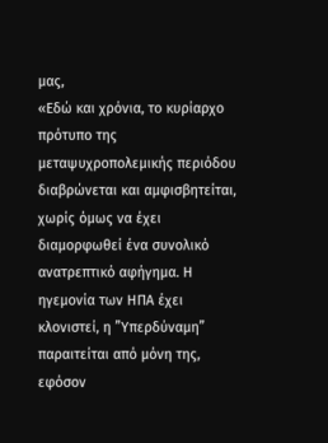μας,
«Εδώ και χρόνια, το κυρίαρχο πρότυπο της μεταψυχροπολεμικής περιόδου διαβρώνεται και αμφισβητείται, χωρίς όμως να έχει διαμορφωθεί ένα συνολικό ανατρεπτικό αφήγημα. Η ηγεμονία των ΗΠΑ έχει κλονιστεί, η ”Υπερδύναμη” παραιτείται από μόνη της, εφόσον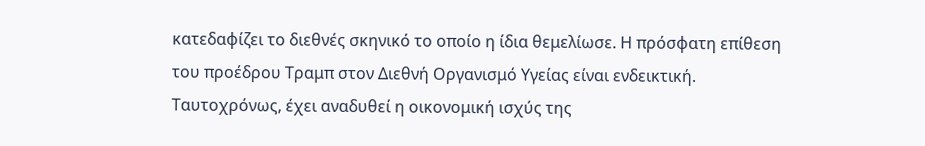κατεδαφίζει το διεθνές σκηνικό το οποίο η ίδια θεμελίωσε. Η πρόσφατη επίθεση του προέδρου Τραμπ στον Διεθνή Οργανισμό Υγείας είναι ενδεικτική. Ταυτοχρόνως, έχει αναδυθεί η οικονομική ισχύς της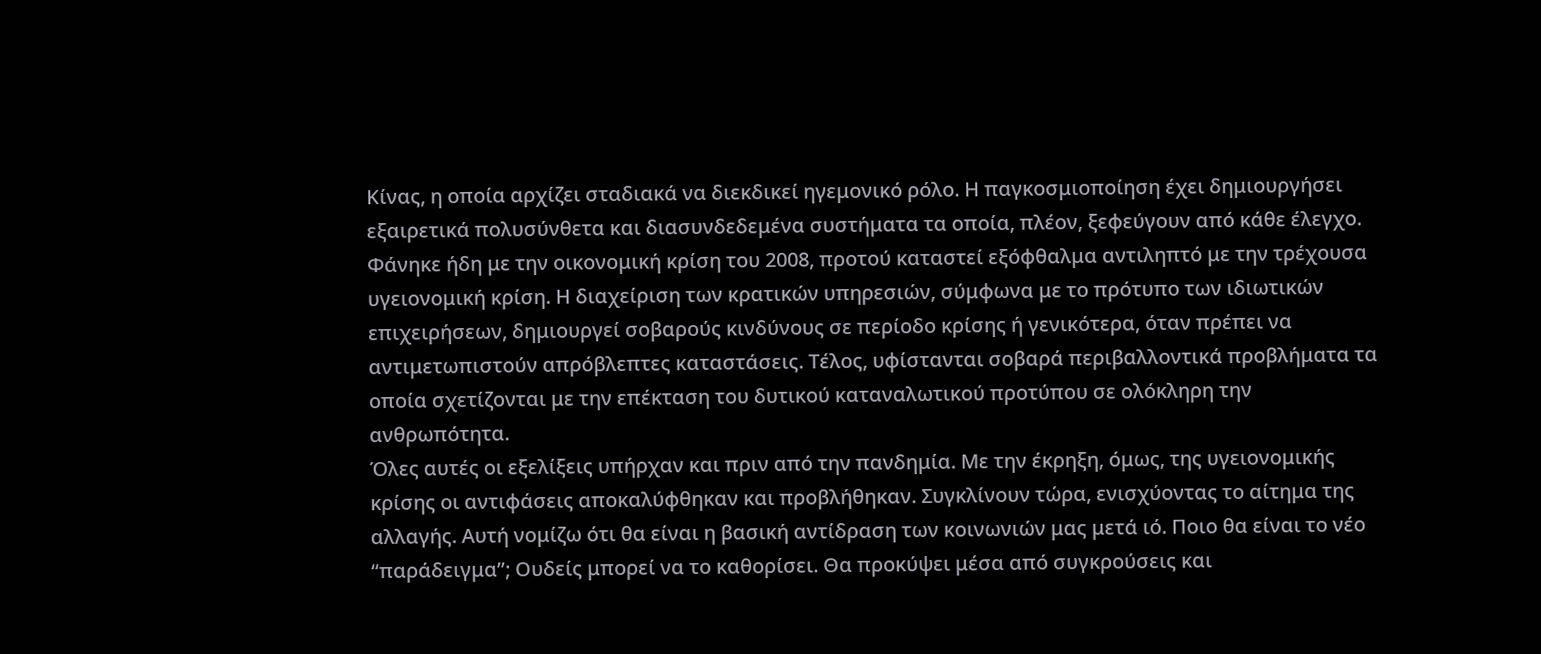Κίνας, η οποία αρχίζει σταδιακά να διεκδικεί ηγεμονικό ρόλο. Η παγκοσμιοποίηση έχει δημιουργήσει εξαιρετικά πολυσύνθετα και διασυνδεδεμένα συστήματα τα οποία, πλέον, ξεφεύγουν από κάθε έλεγχο. Φάνηκε ήδη με την οικονομική κρίση του 2008, προτού καταστεί εξόφθαλμα αντιληπτό με την τρέχουσα υγειονομική κρίση. Η διαχείριση των κρατικών υπηρεσιών, σύμφωνα με το πρότυπο των ιδιωτικών επιχειρήσεων, δημιουργεί σοβαρούς κινδύνους σε περίοδο κρίσης ή γενικότερα, όταν πρέπει να αντιμετωπιστούν απρόβλεπτες καταστάσεις. Τέλος, υφίστανται σοβαρά περιβαλλοντικά προβλήματα τα οποία σχετίζονται με την επέκταση του δυτικού καταναλωτικού προτύπου σε ολόκληρη την ανθρωπότητα.
Όλες αυτές οι εξελίξεις υπήρχαν και πριν από την πανδημία. Με την έκρηξη, όμως, της υγειονομικής κρίσης οι αντιφάσεις αποκαλύφθηκαν και προβλήθηκαν. Συγκλίνουν τώρα, ενισχύοντας το αίτημα της αλλαγής. Αυτή νομίζω ότι θα είναι η βασική αντίδραση των κοινωνιών μας μετά ιό. Ποιο θα είναι το νέο “παράδειγμα”; Ουδείς μπορεί να το καθορίσει. Θα προκύψει μέσα από συγκρούσεις και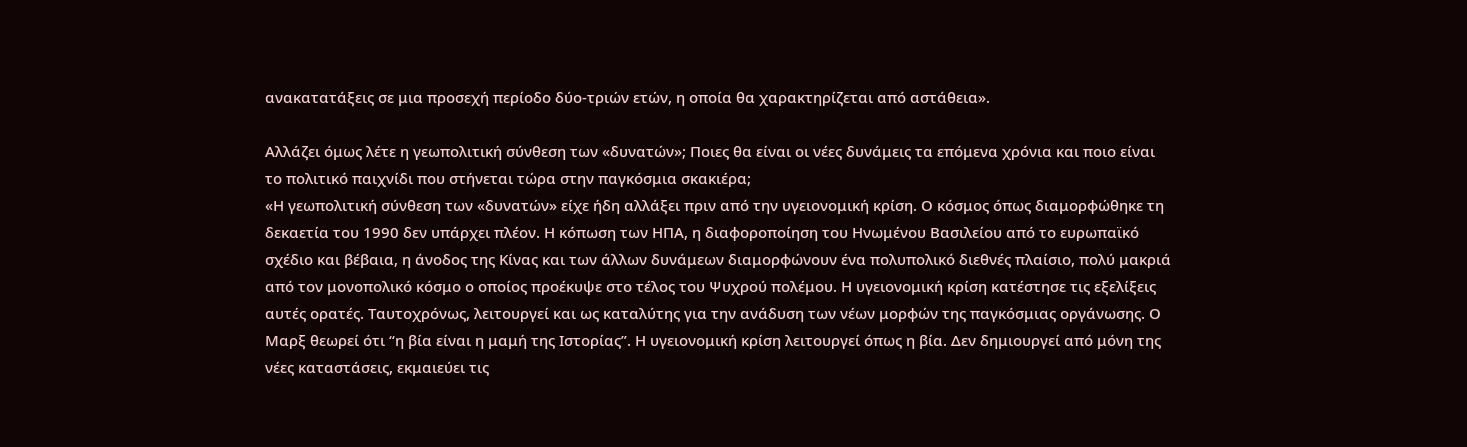ανακατατάξεις σε μια προσεχή περίοδο δύο-τριών ετών, η οποία θα χαρακτηρίζεται από αστάθεια».

Αλλάζει όμως λέτε η γεωπολιτική σύνθεση των «δυνατών»; Ποιες θα είναι οι νέες δυνάμεις τα επόμενα χρόνια και ποιο είναι το πολιτικό παιχνίδι που στήνεται τώρα στην παγκόσμια σκακιέρα;
«Η γεωπολιτική σύνθεση των «δυνατών» είχε ήδη αλλάξει πριν από την υγειονομική κρίση. Ο κόσμος όπως διαμορφώθηκε τη δεκαετία του 1990 δεν υπάρχει πλέον. Η κόπωση των ΗΠΑ, η διαφοροποίηση του Ηνωμένου Βασιλείου από το ευρωπαϊκό σχέδιο και βέβαια, η άνοδος της Κίνας και των άλλων δυνάμεων διαμορφώνουν ένα πολυπολικό διεθνές πλαίσιο, πολύ μακριά από τον μονοπολικό κόσμο ο οποίος προέκυψε στο τέλος του Ψυχρού πολέμου. Η υγειονομική κρίση κατέστησε τις εξελίξεις αυτές ορατές. Ταυτοχρόνως, λειτουργεί και ως καταλύτης για την ανάδυση των νέων μορφών της παγκόσμιας οργάνωσης. Ο Μαρξ θεωρεί ότι “η βία είναι η μαμή της Ιστορίας”. Η υγειονομική κρίση λειτουργεί όπως η βία. Δεν δημιουργεί από μόνη της νέες καταστάσεις, εκμαιεύει τις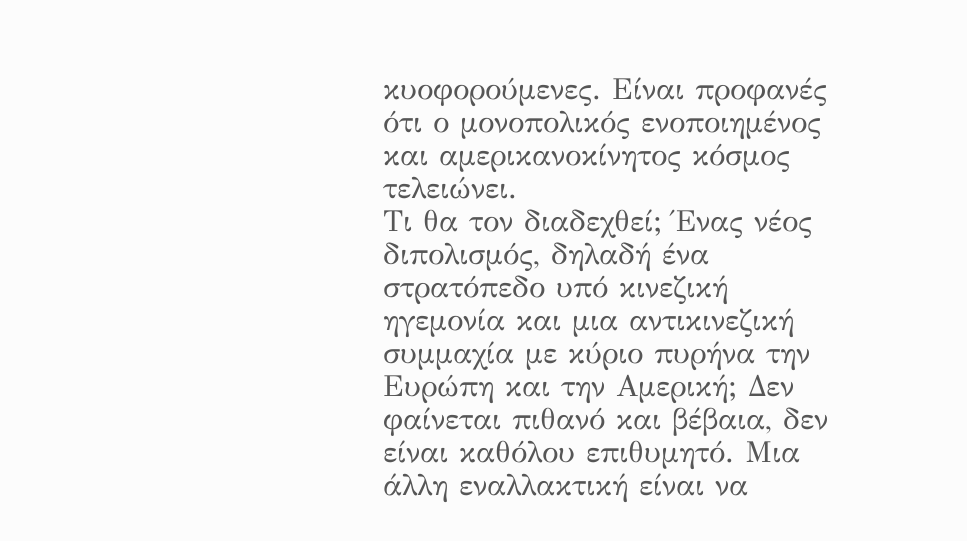κυοφορούμενες. Είναι προφανές ότι ο μονοπολικός ενοποιημένος και αμερικανοκίνητος κόσμος τελειώνει.
Τι θα τον διαδεχθεί; Ένας νέος διπολισμός, δηλαδή ένα στρατόπεδο υπό κινεζική ηγεμονία και μια αντικινεζική συμμαχία με κύριο πυρήνα την Ευρώπη και την Αμερική; Δεν φαίνεται πιθανό και βέβαια, δεν είναι καθόλου επιθυμητό. Μια άλλη εναλλακτική είναι να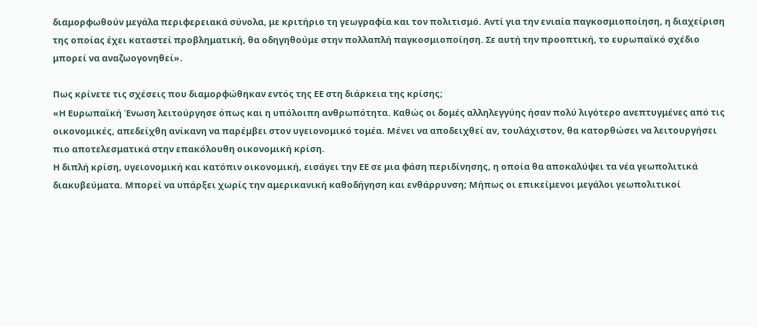διαμορφωθούν μεγάλα περιφερειακά σύνολα, με κριτήριο τη γεωγραφία και τον πολιτισμό. Αντί για την ενιαία παγκοσμιοποίηση, η διαχείριση της οποίας έχει καταστεί προβληματική, θα οδηγηθούμε στην πολλαπλή παγκοσμιοποίηση. Σε αυτή την προοπτική, το ευρωπαϊκό σχέδιο μπορεί να αναζωογονηθεί».

Πως κρίνετε τις σχέσεις που διαμορφώθηκαν εντός της ΕΕ στη διάρκεια της κρίσης;
«Η Ευρωπαϊκή Ένωση λειτούργησε όπως και η υπόλοιπη ανθρωπότητα. Καθώς οι δομές αλληλεγγύης ήσαν πολύ λιγότερο ανεπτυγμένες από τις οικονομικές, απεδείχθη ανίκανη να παρέμβει στον υγειονομικό τομέα. Μένει να αποδειχθεί αν, τουλάχιστον, θα κατορθώσει να λειτουργήσει πιο αποτελεσματικά στην επακόλουθη οικονομική κρίση.
Η διπλή κρίση, υγειονομική και κατόπιν οικονομική, εισάγει την ΕΕ σε μια φάση περιδίνησης, η οποία θα αποκαλύψει τα νέα γεωπολιτικά διακυβεύματα. Μπορεί να υπάρξει χωρίς την αμερικανική καθοδήγηση και ενθάρρυνση; Μήπως οι επικείμενοι μεγάλοι γεωπολιτικοί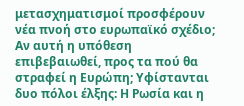μετασχηματισμοί προσφέρουν νέα πνοή στο ευρωπαϊκό σχέδιο; Αν αυτή η υπόθεση επιβεβαιωθεί, προς τα πού θα στραφεί η Ευρώπη; Υφίστανται δυο πόλοι έλξης: Η Ρωσία και η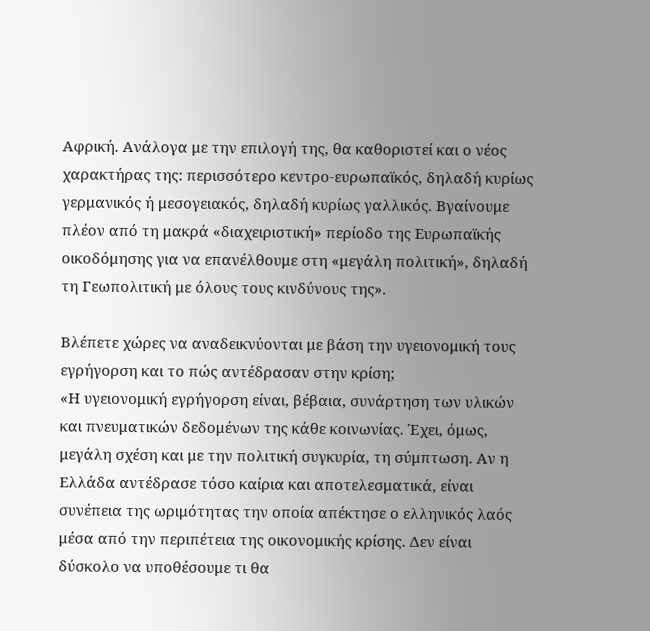Αφρική. Ανάλογα με την επιλογή της, θα καθοριστεί και ο νέος χαρακτήρας της: περισσότερο κεντρο-ευρωπαϊκός, δηλαδή κυρίως γερμανικός ή μεσογειακός, δηλαδή κυρίως γαλλικός. Βγαίνουμε πλέον από τη μακρά «διαχειριστική» περίοδο της Ευρωπαϊκής οικοδόμησης για να επανέλθουμε στη «μεγάλη πολιτική», δηλαδή τη Γεωπολιτική με όλους τους κινδύνους της».

Βλέπετε χώρες να αναδεικνύονται με βάση την υγειονομική τους εγρήγορση και το πώς αντέδρασαν στην κρίση;
«Η υγειονομική εγρήγορση είναι, βέβαια, συνάρτηση των υλικών και πνευματικών δεδομένων της κάθε κοινωνίας. Έχει, όμως, μεγάλη σχέση και με την πολιτική συγκυρία, τη σύμπτωση. Αν η Ελλάδα αντέδρασε τόσο καίρια και αποτελεσματικά, είναι συνέπεια της ωριμότητας την οποία απέκτησε ο ελληνικός λαός μέσα από την περιπέτεια της οικονομικής κρίσης. Δεν είναι δύσκολο να υποθέσουμε τι θα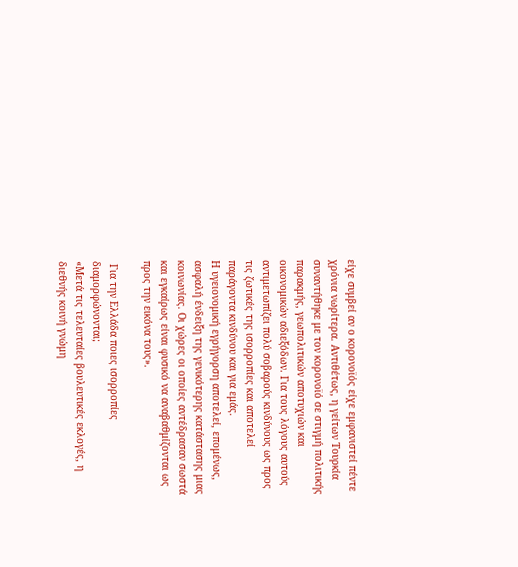είχε συμβεί αν ο κορονοϊός είχε εμφανιστεί πέντε χρόνια νωρίτερα. Αντιθέτως, η γείτων Τουρκία συναντήθηκε με τον κορονοϊό σε στιγμή πολιτικής παρακμής, γεωπολιτικών αποτυχιών και οικονομικών αδιεξόδων. Για τους λόγους αυτούς αντιμετωπίζει πολύ σοβαρούς κινδύνους ως προς τις ζωτικές της ισορροπίες και αποτελεί παράγοντα κινδύνου και για εμάς.
Η υγειονομική εγρήγορση αποτελεί, επομένως, ασφαλή ένδειξη της γενικότερης κατάστασης μιας κοινωνίας. Οι χώρες οι οποίες αντέδρασαν σωστά και εγκαίρως είναι φυσικό να αναβαθμίζονται ως προς την εικόνα τους».

 Για την Ελλάδα ποιες ισορροπίες διαμορφώνονται;
«Μετά τις τελευταίες βουλευτικές εκλογές, η διεθνής κοινή γνώμη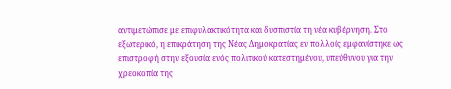αντιμετώπισε με επιφυλακτικότητα και δυσπιστία τη νέα κυβέρνηση. Στο εξωτερικό, η επικράτηση της Νέας Δημοκρατίας εν πολλοίς εμφανίστηκε ως επιστροφή στην εξουσία ενός πολιτικού κατεστημένου, υπεύθυνου για την χρεοκοπία της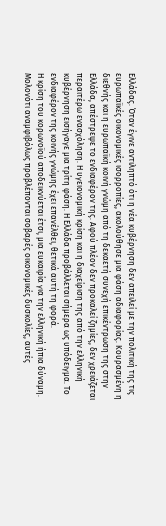Ελλάδας. Όταν έγινε αντιληπτό ότι η νέα κυβέρνηση δεν απειλεί με την πολιτική της τις ευρωπαϊκές οικονομικές ισορροπίες, ακολούθησε μια φάση αδιαφορίας. Κουρασμένη η διεθνής και η ευρωπαϊκή κοινή γνώμη από τη δεκαετή συνεχή επικέντρωση της στην Ελλάδα, απέστρεψε το ενδιαφέρον της. Αφού πλέον δεν προκαλεί ζημίες, δεν χρειάζεται περαιτέρω ενασχόληση. Η υγειονομική κρίση και η διαχείριση της από την ελληνική κυβέρνηση εισήγαγε μια τρίτη φάση. Η Ελλάδα προβάλλεται σήμερα ως υπόδειγμα. Το ενδιαφέρον της κοινής γνώμης έχει επανέλθει, θετικά αυτή τη φορά.
Η κρίση του κορωνοϊού αποδεικνύεται έτσι, μια ευκαιρία για την ελληνική ήπια δύναμη. Μολονότι αναμφιβόλως προβλέπονται σοβαρές οικονομικές δυσκολίες, αυτές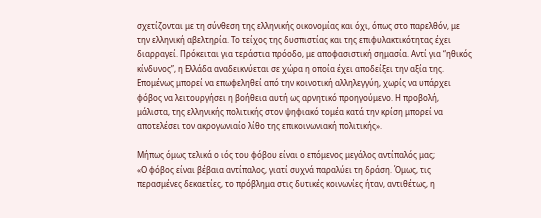σχετίζονται με τη σύνθεση της ελληνικής οικονομίας και όχι, όπως στο παρελθόν, με την ελληνική αβελτηρία. Το τείχος της δυσπιστίας και της επιφυλακτικότητας έχει διαρραγεί. Πρόκειται για τεράστια πρόοδο, με αποφασιστική σημασία. Αντί για “ηθικός κίνδυνος”, η Ελλάδα αναδεικνύεται σε χώρα η οποία έχει αποδείξει την αξία της. Επομένως μπορεί να επωφεληθεί από την κοινοτική αλληλεγγύη, χωρίς να υπάρχει φόβος να λειτουργήσει η βοήθεια αυτή ως αρνητικό προηγούμενο. Η προβολή, μάλιστα, της ελληνικής πολιτικής στον ψηφιακό τομέα κατά την κρίση μπορεί να αποτελέσει τον ακρογωνιαίο λίθο της επικοινωνιακή πολιτικής».

Μήπως όμως τελικά ο ιός του φόβου είναι ο επόμενος μεγάλος αντίπαλός μας;
«Ο φόβος είναι βέβαια αντίπαλος, γιατί συχνά παραλύει τη δράση. Όμως, τις περασμένες δεκαετίες, το πρόβλημα στις δυτικές κοινωνίες ήταν, αντιθέτως, η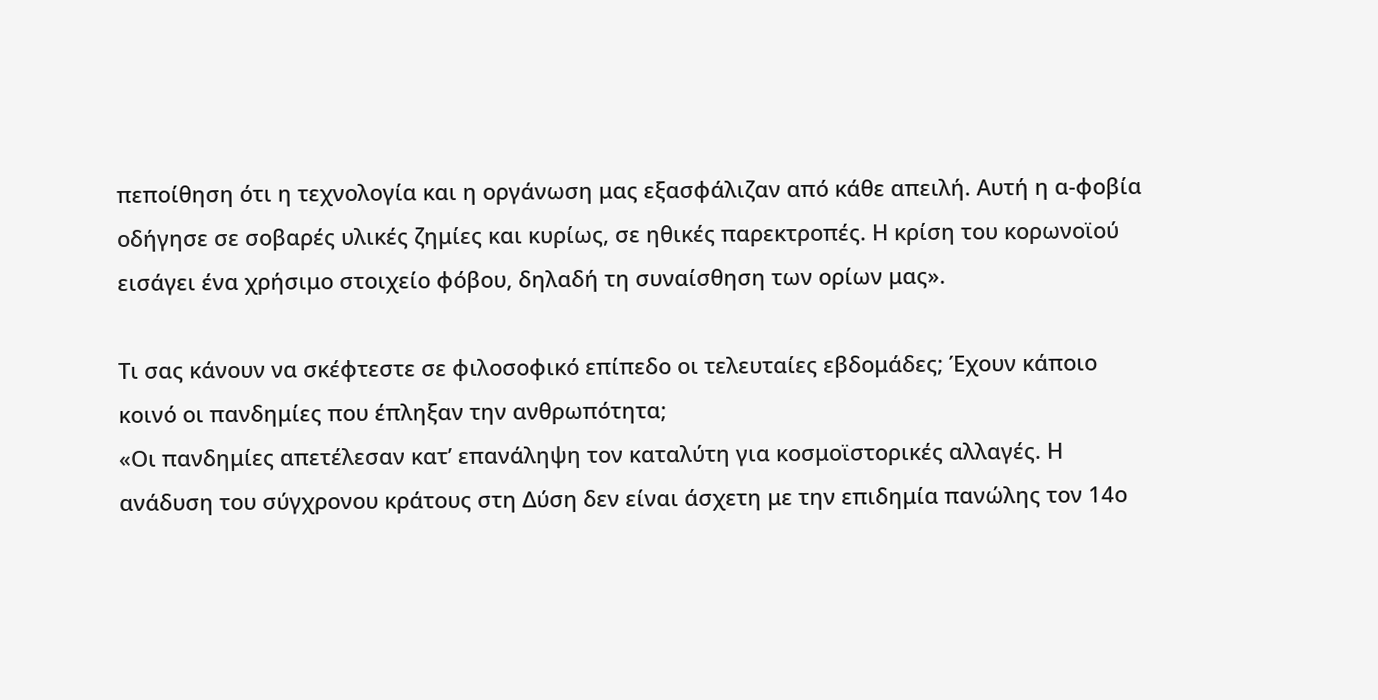πεποίθηση ότι η τεχνολογία και η οργάνωση μας εξασφάλιζαν από κάθε απειλή. Αυτή η α-φοβία οδήγησε σε σοβαρές υλικές ζημίες και κυρίως, σε ηθικές παρεκτροπές. Η κρίση του κορωνοϊού εισάγει ένα χρήσιμο στοιχείο φόβου, δηλαδή τη συναίσθηση των ορίων μας».

Τι σας κάνουν να σκέφτεστε σε φιλοσοφικό επίπεδο οι τελευταίες εβδομάδες; Έχουν κάποιο κοινό οι πανδημίες που έπληξαν την ανθρωπότητα;
«Οι πανδημίες απετέλεσαν κατ’ επανάληψη τον καταλύτη για κοσμοϊστορικές αλλαγές. Η ανάδυση του σύγχρονου κράτους στη Δύση δεν είναι άσχετη με την επιδημία πανώλης τον 14ο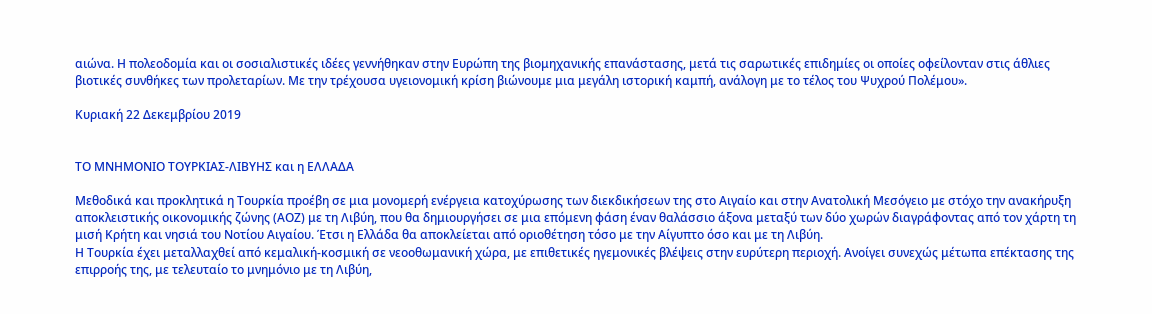αιώνα. Η πολεοδομία και οι σοσιαλιστικές ιδέες γεννήθηκαν στην Ευρώπη της βιομηχανικής επανάστασης, μετά τις σαρωτικές επιδημίες οι οποίες οφείλονταν στις άθλιες βιοτικές συνθήκες των προλεταρίων. Με την τρέχουσα υγειονομική κρίση βιώνουμε μια μεγάλη ιστορική καμπή, ανάλογη με το τέλος του Ψυχρού Πολέμου».

Κυριακή 22 Δεκεμβρίου 2019


ΤΟ ΜΝΗΜΟΝΙΟ ΤΟΥΡΚΙΑΣ-ΛΙΒΥΗΣ και η ΕΛΛΑΔΑ

Μεθοδικά και προκλητικά η Τουρκία προέβη σε μια μονομερή ενέργεια κατοχύρωσης των διεκδικήσεων της στο Αιγαίο και στην Ανατολική Μεσόγειο με στόχο την ανακήρυξη αποκλειστικής οικονομικής ζώνης (ΑΟΖ) με τη Λιβύη, που θα δημιουργήσει σε μια επόμενη φάση έναν θαλάσσιο άξονα μεταξύ των δύο χωρών διαγράφοντας από τον χάρτη τη μισή Κρήτη και νησιά του Νοτίου Αιγαίου. Έτσι η Ελλάδα θα αποκλείεται από οριοθέτηση τόσο με την Αίγυπτο όσο και με τη Λιβύη.
Η Τουρκία έχει μεταλλαχθεί από κεμαλική-κοσμική σε νεοοθωμανική χώρα, με επιθετικές ηγεμονικές βλέψεις στην ευρύτερη περιοχή. Ανοίγει συνεχώς μέτωπα επέκτασης της επιρροής της, με τελευταίο το μνημόνιο με τη Λιβύη,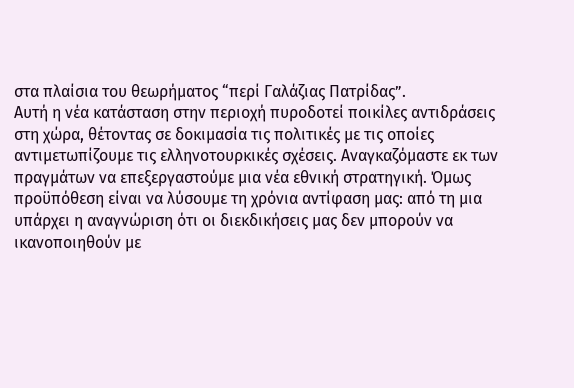στα πλαίσια του θεωρήματος “περί Γαλάζιας Πατρίδας”.
Αυτή η νέα κατάσταση στην περιοχή πυροδοτεί ποικίλες αντιδράσεις στη χώρα, θέτοντας σε δοκιμασία τις πολιτικές με τις οποίες αντιμετωπίζουμε τις ελληνοτουρκικές σχέσεις. Αναγκαζόμαστε εκ των πραγμάτων να επεξεργαστούμε μια νέα εθνική στρατηγική. Όμως προϋπόθεση είναι να λύσουμε τη χρόνια αντίφαση μας: από τη μια υπάρχει η αναγνώριση ότι οι διεκδικήσεις μας δεν μπορούν να ικανοποιηθούν με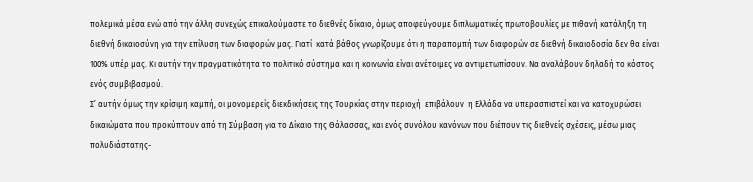πολεμικά μέσα ενώ από την άλλη συνεχώς επικαλούμαστε το διεθνές δίκαιο, όμως αποφεύγουμε διπλωματικές πρωτοβουλίες με πιθανή κατάληξη τη διεθνή δικαιοσύνη για την επίλυση των διαφορών μας. Γιατί  κατά βάθος γνωρίζουμε ότι η παραπομπή των διαφορών σε διεθνή δικαιοδοσία δεν θα είναι 100% υπέρ μας. Κι αυτήν την πραγματικότητα το πολιτικό σύστημα και η κοινωνία είναι ανέτοιμες να αντιμετωπίσουν. Να αναλάβουν δηλαδή το κόστος ενός συμβιβασμού.
Σ’ αυτήν όμως την κρίσιμη καμπή, οι μονομερείς διεκδικήσεις της Τουρκίας στην περιοχή  επιβάλουν  η Ελλάδα να υπερασπιστεί και να κατοχυρώσει δικαιώματα που προκύπτουν από τη Σύμβαση για το Δίκαιο της Θάλασσας, και ενός συνόλου κανόνων που διέπουν τις διεθνείς σχέσεις, μέσω μιας πολυδιάστατης-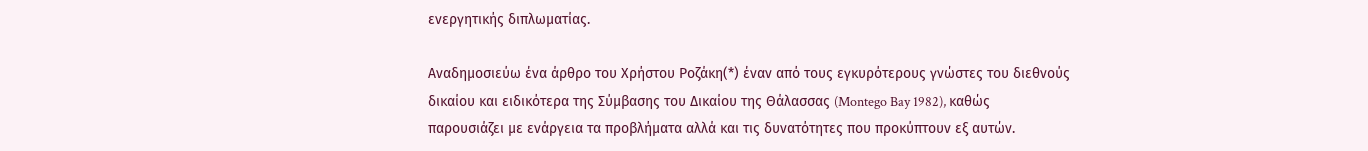ενεργητικής διπλωματίας.

Αναδημοσιεύω ένα άρθρο του Χρήστου Ροζάκη(*) έναν από τους εγκυρότερους γνώστες του διεθνούς δικαίου και ειδικότερα της Σύμβασης του Δικαίου της Θάλασσας (Montego Bay 1982), καθώς παρουσιάζει με ενάργεια τα προβλήματα αλλά και τις δυνατότητες που προκύπτουν εξ αυτών.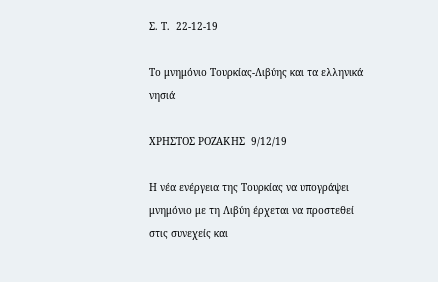Σ. Τ.  22-12-19

Το μνημόνιο Τουρκίας-Λιβύης και τα ελληνικά νησιά

ΧΡΗΣΤΟΣ ΡΟΖΑΚΗΣ  9/12/19

Η νέα ενέργεια της Τουρκίας να υπογράψει μνημόνιο με τη Λιβύη έρχεται να προστεθεί στις συνεχείς και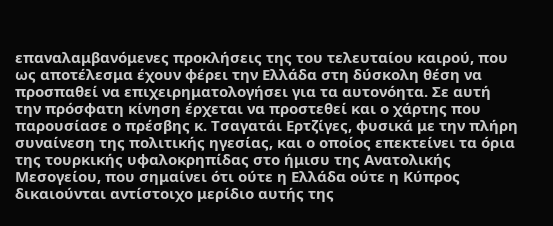επαναλαμβανόμενες προκλήσεις της του τελευταίου καιρού, που ως αποτέλεσμα έχουν φέρει την Ελλάδα στη δύσκολη θέση να προσπαθεί να επιχειρηματολογήσει για τα αυτονόητα. Σε αυτή την πρόσφατη κίνηση έρχεται να προστεθεί και ο χάρτης που παρουσίασε ο πρέσβης κ. Τσαγατάι Ερτζίγες, φυσικά με την πλήρη συναίνεση της πολιτικής ηγεσίας, και ο οποίος επεκτείνει τα όρια της τουρκικής υφαλοκρηπίδας στο ήμισυ της Ανατολικής Μεσογείου, που σημαίνει ότι ούτε η Ελλάδα ούτε η Κύπρος δικαιούνται αντίστοιχο μερίδιο αυτής της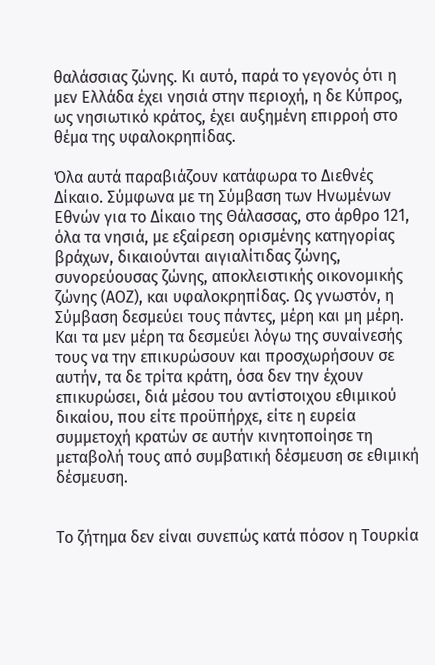θαλάσσιας ζώνης. Κι αυτό, παρά το γεγονός ότι η μεν Ελλάδα έχει νησιά στην περιοχή, η δε Κύπρος, ως νησιωτικό κράτος, έχει αυξημένη επιρροή στο θέμα της υφαλοκρηπίδας.

Όλα αυτά παραβιάζουν κατάφωρα το Διεθνές Δίκαιο. Σύμφωνα με τη Σύμβαση των Ηνωμένων Εθνών για το Δίκαιο της Θάλασσας, στο άρθρο 121, όλα τα νησιά, με εξαίρεση ορισμένης κατηγορίας βράχων, δικαιούνται αιγιαλίτιδας ζώνης, συνορεύουσας ζώνης, αποκλειστικής οικονομικής ζώνης (ΑΟΖ), και υφαλοκρηπίδας. Ως γνωστόν, η Σύμβαση δεσμεύει τους πάντες, μέρη και μη μέρη. Και τα μεν μέρη τα δεσμεύει λόγω της συναίνεσής τους να την επικυρώσουν και προσχωρήσουν σε αυτήν, τα δε τρίτα κράτη, όσα δεν την έχουν επικυρώσει, διά μέσου του αντίστοιχου εθιμικού δικαίου, που είτε προϋπήρχε, είτε η ευρεία συμμετοχή κρατών σε αυτήν κινητοποίησε τη μεταβολή τους από συμβατική δέσμευση σε εθιμική δέσμευση.


Το ζήτημα δεν είναι συνεπώς κατά πόσον η Τουρκία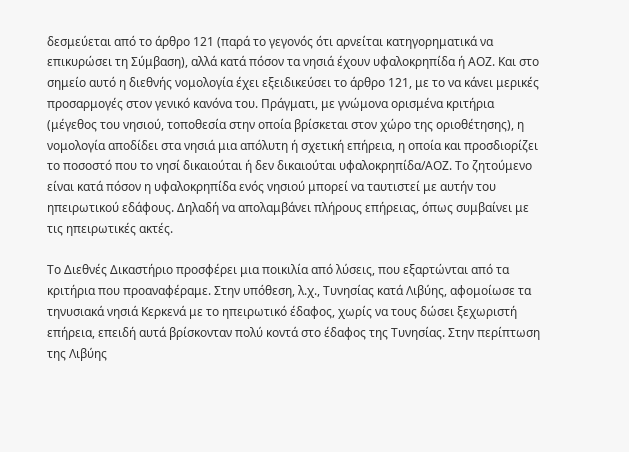δεσμεύεται από το άρθρο 121 (παρά το γεγονός ότι αρνείται κατηγορηματικά να επικυρώσει τη Σύμβαση), αλλά κατά πόσον τα νησιά έχουν υφαλοκρηπίδα ή ΑΟΖ. Και στο σημείο αυτό η διεθνής νομολογία έχει εξειδικεύσει το άρθρο 121, με το να κάνει μερικές προσαρμογές στον γενικό κανόνα του. Πράγματι, με γνώμονα ορισμένα κριτήρια (μέγεθος του νησιού, τοποθεσία στην οποία βρίσκεται στον χώρο της οριοθέτησης), η νομολογία αποδίδει στα νησιά μια απόλυτη ή σχετική επήρεια, η οποία και προσδιορίζει το ποσοστό που το νησί δικαιούται ή δεν δικαιούται υφαλοκρηπίδα/ΑΟΖ. Το ζητούμενο είναι κατά πόσον η υφαλοκρηπίδα ενός νησιού μπορεί να ταυτιστεί με αυτήν του ηπειρωτικού εδάφους. Δηλαδή να απολαμβάνει πλήρους επήρειας, όπως συμβαίνει με τις ηπειρωτικές ακτές.

Το Διεθνές Δικαστήριο προσφέρει μια ποικιλία από λύσεις, που εξαρτώνται από τα κριτήρια που προαναφέραμε. Στην υπόθεση, λ.χ., Τυνησίας κατά Λιβύης, αφομοίωσε τα τηνυσιακά νησιά Κερκενά με το ηπειρωτικό έδαφος, χωρίς να τους δώσει ξεχωριστή επήρεια, επειδή αυτά βρίσκονταν πολύ κοντά στο έδαφος της Τυνησίας. Στην περίπτωση της Λιβύης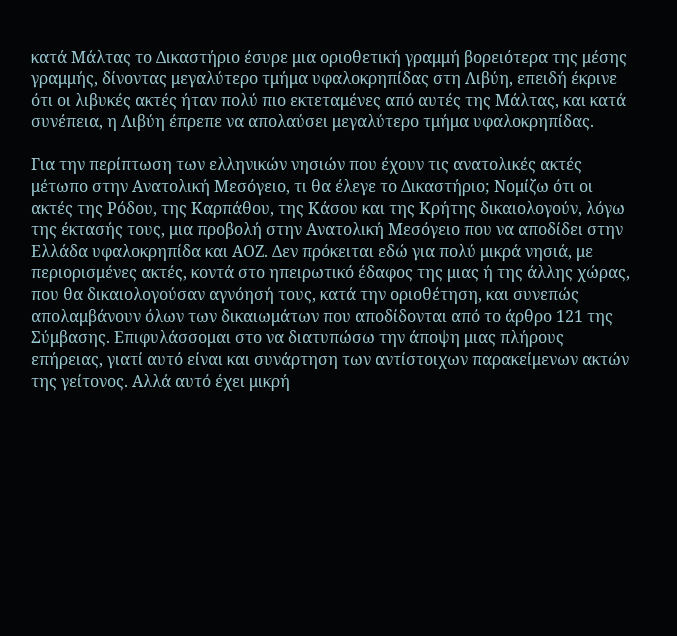κατά Μάλτας το Δικαστήριο έσυρε μια οριοθετική γραμμή βορειότερα της μέσης γραμμής, δίνοντας μεγαλύτερο τμήμα υφαλοκρηπίδας στη Λιβύη, επειδή έκρινε ότι οι λιβυκές ακτές ήταν πολύ πιο εκτεταμένες από αυτές της Μάλτας, και κατά συνέπεια, η Λιβύη έπρεπε να απολαύσει μεγαλύτερο τμήμα υφαλοκρηπίδας.

Για την περίπτωση των ελληνικών νησιών που έχουν τις ανατολικές ακτές μέτωπο στην Ανατολική Μεσόγειο, τι θα έλεγε το Δικαστήριο; Νομίζω ότι οι ακτές της Ρόδου, της Καρπάθου, της Κάσου και της Κρήτης δικαιολογούν, λόγω της έκτασής τους, μια προβολή στην Ανατολική Μεσόγειο που να αποδίδει στην Ελλάδα υφαλοκρηπίδα και ΑΟΖ. Δεν πρόκειται εδώ για πολύ μικρά νησιά, με περιορισμένες ακτές, κοντά στο ηπειρωτικό έδαφος της μιας ή της άλλης χώρας, που θα δικαιολογούσαν αγνόησή τους, κατά την οριοθέτηση, και συνεπώς απολαμβάνουν όλων των δικαιωμάτων που αποδίδονται από το άρθρο 121 της Σύμβασης. Επιφυλάσσομαι στο να διατυπώσω την άποψη μιας πλήρους επήρειας, γιατί αυτό είναι και συνάρτηση των αντίστοιχων παρακείμενων ακτών της γείτονος. Αλλά αυτό έχει μικρή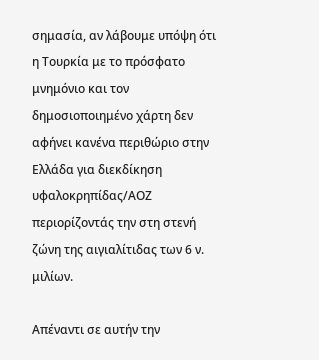σημασία, αν λάβουμε υπόψη ότι η Τουρκία με το πρόσφατο μνημόνιο και τον δημοσιοποιημένο χάρτη δεν αφήνει κανένα περιθώριο στην Ελλάδα για διεκδίκηση υφαλοκρηπίδας/ΑΟΖ περιορίζοντάς την στη στενή ζώνη της αιγιαλίτιδας των 6 ν. μιλίων.

Απέναντι σε αυτήν την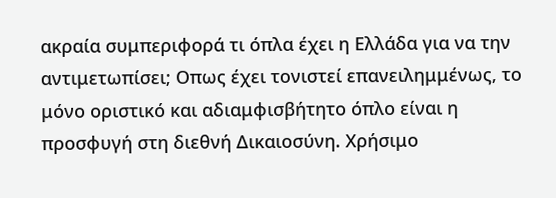ακραία συμπεριφορά τι όπλα έχει η Ελλάδα για να την αντιμετωπίσει; Οπως έχει τονιστεί επανειλημμένως, το μόνο οριστικό και αδιαμφισβήτητο όπλο είναι η προσφυγή στη διεθνή Δικαιοσύνη. Χρήσιμο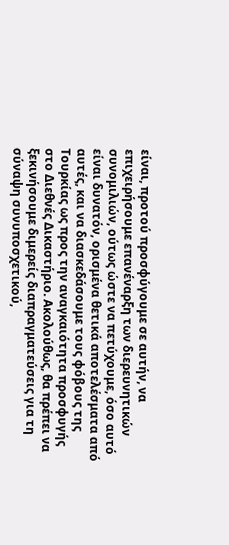είναι, προτού προσφύγουμε σε αυτήν, να επιχειρήσουμε επανέναρξη των διερευνητικών συνομιλιών, ούτως ώστε να πετύχουμε, όσο αυτό είναι δυνατόν, ορισμένα θετικά αποτελέσματα από αυτές, και να διασκεδάσουμε τους φόβους της Τουρκίας ως προς την αναγκαιότητα προσφυγής στο Διεθνές Δικαστήριο. Ακολούθως, θα πρέπει να ξεκινήσουμε διμερείς διαπραγματεύσεις για τη σύναψη συνυποσχετικού,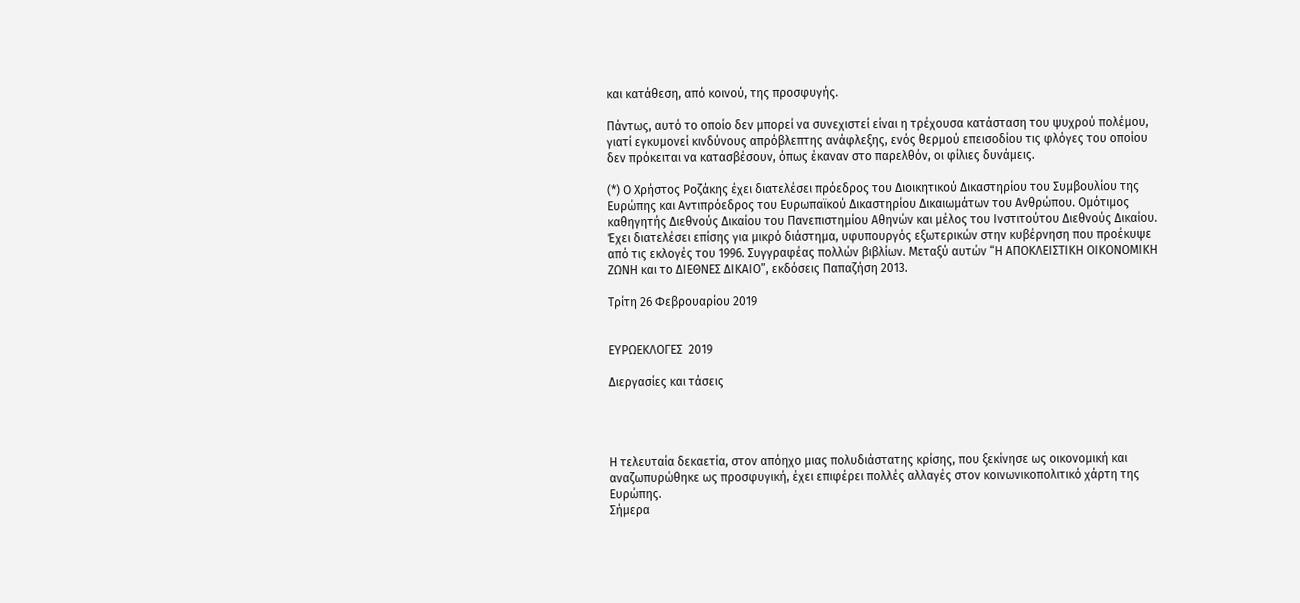και κατάθεση, από κοινού, της προσφυγής.

Πάντως, αυτό το οποίο δεν μπορεί να συνεχιστεί είναι η τρέχουσα κατάσταση του ψυχρού πολέμου, γιατί εγκυμονεί κινδύνους απρόβλεπτης ανάφλεξης, ενός θερμού επεισοδίου τις φλόγες του οποίου δεν πρόκειται να κατασβέσουν, όπως έκαναν στο παρελθόν, οι φίλιες δυνάμεις.

(*) Ο Χρήστος Ροζάκης έχει διατελέσει πρόεδρος του Διοικητικού Δικαστηρίου του Συμβουλίου της Ευρώπης και Αντιπρόεδρος του Ευρωπαϊκού Δικαστηρίου Δικαιωμάτων του Ανθρώπου. Ομότιμος καθηγητής Διεθνούς Δικαίου του Πανεπιστημίου Αθηνών και μέλος του Ινστιτούτου Διεθνούς Δικαίου. Έχει διατελέσει επίσης για μικρό διάστημα, υφυπουργός εξωτερικών στην κυβέρνηση που προέκυψε από τις εκλογές του 1996. Συγγραφέας πολλών βιβλίων. Μεταξύ αυτών “Η ΑΠΟΚΛΕΙΣΤΙΚΗ ΟΙΚΟΝΟΜΙΚΗ ΖΩΝΗ και το ΔΙΕΘΝΕΣ ΔΙΚΑΙΟ”, εκδόσεις Παπαζήση 2013.

Τρίτη 26 Φεβρουαρίου 2019


ΕΥΡΩΕΚΛΟΓΕΣ  2019

Διεργασίες και τάσεις




Η τελευταία δεκαετία, στον απόηχο μιας πολυδιάστατης κρίσης, που ξεκίνησε ως οικονομική και αναζωπυρώθηκε ως προσφυγική, έχει επιφέρει πολλές αλλαγές στον κοινωνικοπολιτικό χάρτη της Ευρώπης.
Σήμερα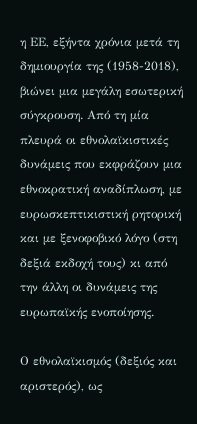η ΕΕ, εξήντα χρόνια μετά τη δημιουργία της (1958-2018), βιώνει μια μεγάλη εσωτερική σύγκρουση. Από τη μία πλευρά οι εθνολαϊκιστικές δυνάμεις που εκφράζουν μια εθνοκρατική αναδίπλωση, με ευρωσκεπτικιστική ρητορική και με ξενοφοβικό λόγο (στη δεξιά εκδοχή τους) κι από την άλλη οι δυνάμεις της ευρωπαϊκής ενοποίησης.

Ο εθνολαϊκισμός (δεξιός και αριστερός), ως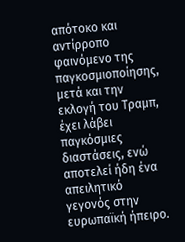απότοκο και αντίρροπο φαινόμενο της παγκοσμιοποίησης, μετά και την εκλογή του Τραμπ, έχει λάβει παγκόσμιες διαστάσεις, ενώ αποτελεί ήδη ένα απειλητικό γεγονός στην ευρωπαϊκή ήπειρο.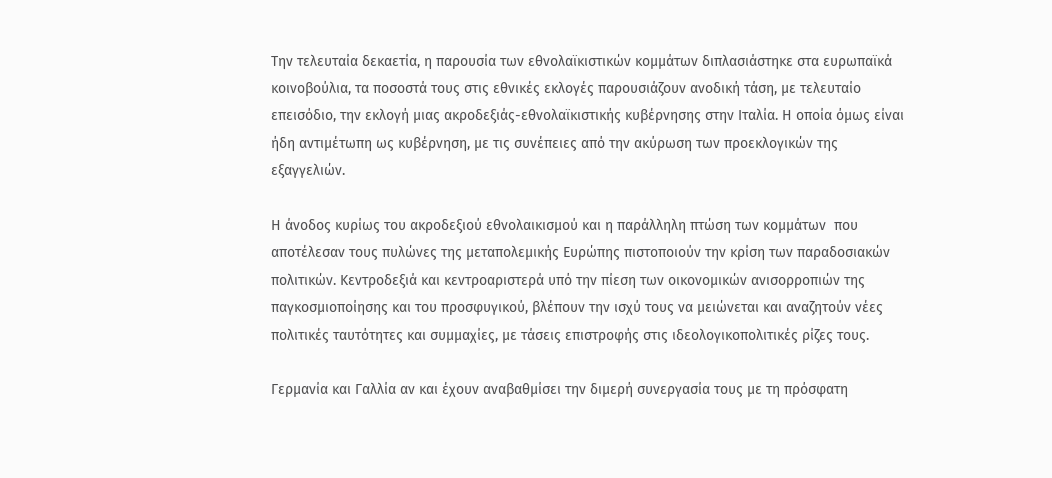Την τελευταία δεκαετία, η παρουσία των εθνολαϊκιστικών κομμάτων διπλασιάστηκε στα ευρωπαϊκά κοινοβούλια, τα ποσοστά τους στις εθνικές εκλογές παρουσιάζουν ανοδική τάση, με τελευταίο επεισόδιο, την εκλογή μιας ακροδεξιάς-εθνολαϊκιστικής κυβέρνησης στην Ιταλία. Η οποία όμως είναι ήδη αντιμέτωπη ως κυβέρνηση, με τις συνέπειες από την ακύρωση των προεκλογικών της εξαγγελιών.

Η άνοδος κυρίως του ακροδεξιού εθνολαικισμού και η παράλληλη πτώση των κομμάτων  που αποτέλεσαν τους πυλώνες της μεταπολεμικής Ευρώπης πιστοποιούν την κρίση των παραδοσιακών πολιτικών. Κεντροδεξιά και κεντροαριστερά υπό την πίεση των οικονομικών ανισορροπιών της παγκοσμιοποίησης και του προσφυγικού, βλέπουν την ισχύ τους να μειώνεται και αναζητούν νέες πολιτικές ταυτότητες και συμμαχίες, με τάσεις επιστροφής στις ιδεολογικοπολιτικές ρίζες τους.

Γερμανία και Γαλλία αν και έχουν αναβαθμίσει την διμερή συνεργασία τους με τη πρόσφατη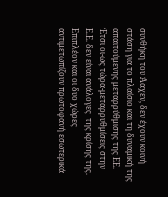συνθήκη του Άαχεν, δεν έχουν κοινή στάση για το πλαίσιο και τη δυναμική της απαιτούμενης μεταρρύθμισης της ΕΕ. Έτσι οι-ως τώρα-μεταρρυθμίσεις στην Ε.Ε. δεν είναι ανάλογες  της κρίσης της.
Επιπλέον και οι δυο χώρες αντιμετωπίζουν πρωτοφανή εσωτερικά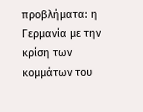προβλήματα: η Γερμανία με την κρίση των κομμάτων του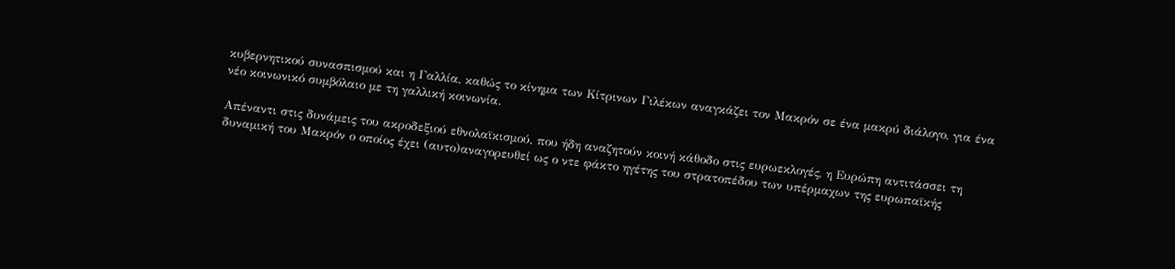κυβερνητικού συνασπισμού και η Γαλλία, καθώς το κίνημα των Κίτρινων Γιλέκων αναγκάζει τον Μακρόν σε ένα μακρύ διάλογο, για ένα νέο κοινωνικό συμβόλαιο με τη γαλλική κοινωνία.

Απέναντι στις δυνάμεις του ακροδεξιού εθνολαϊκισμού, που ήδη αναζητούν κοινή κάθοδο στις ευρωεκλογές, η Ευρώπη αντιτάσσει τη δυναμική του Μακρόν ο οποίος έχει (αυτο)αναγορευθεί ως ο ντε φάκτο ηγέτης του στρατοπέδου των υπέρμαχων της ευρωπαϊκής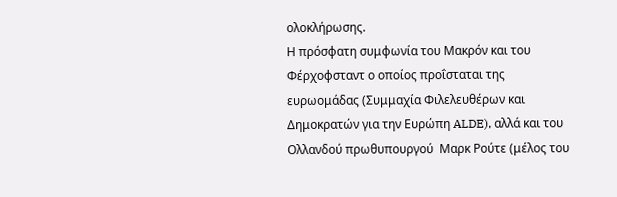ολοκλήρωσης.
Η πρόσφατη συμφωνία του Μακρόν και του Φέρχοφσταντ ο οποίος προΐσταται της ευρωομάδας (Συμμαχία Φιλελευθέρων και Δημοκρατών για την Ευρώπη ALDE), αλλά και του Ολλανδού πρωθυπουργού  Μαρκ Ρούτε (μέλος του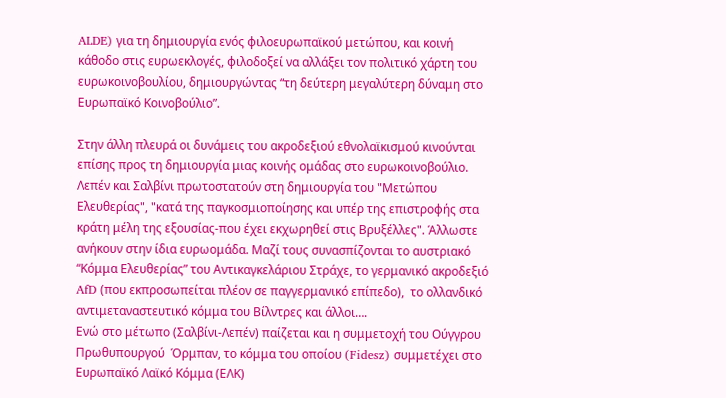ALDE) για τη δημιουργία ενός φιλοευρωπαϊκού μετώπου, και κοινή κάθοδο στις ευρωεκλογές, φιλοδοξεί να αλλάξει τον πολιτικό χάρτη του ευρωκοινοβουλίου, δημιουργώντας “τη δεύτερη μεγαλύτερη δύναμη στο Ευρωπαϊκό Κοινοβούλιο”.

Στην άλλη πλευρά οι δυνάμεις του ακροδεξιού εθνολαϊκισμού κινούνται επίσης προς τη δημιουργία μιας κοινής ομάδας στο ευρωκοινοβούλιο. Λεπέν και Σαλβίνι πρωτοστατούν στη δημιουργία του "Μετώπου Ελευθερίας", "κατά της παγκοσμιοποίησης και υπέρ της επιστροφής στα κράτη μέλη της εξουσίας-που έχει εκχωρηθεί στις Βρυξέλλες". Άλλωστε ανήκουν στην ίδια ευρωομάδα. Μαζί τους συνασπίζονται το αυστριακό “Κόμμα Ελευθερίας” του Αντικαγκελάριου Στράχε, το γερμανικό ακροδεξιό AfD (που εκπροσωπείται πλέον σε παγγερμανικό επίπεδο),  το ολλανδικό αντιμεταναστευτικό κόμμα του Βίλντρες και άλλοι….
Ενώ στο μέτωπο (Σαλβίνι-Λεπέν) παίζεται και η συμμετοχή του Ούγγρου Πρωθυπουργού  Όρμπαν, το κόμμα του οποίου (Fidesz) συμμετέχει στο Ευρωπαϊκό Λαϊκό Κόμμα (ΕΛΚ)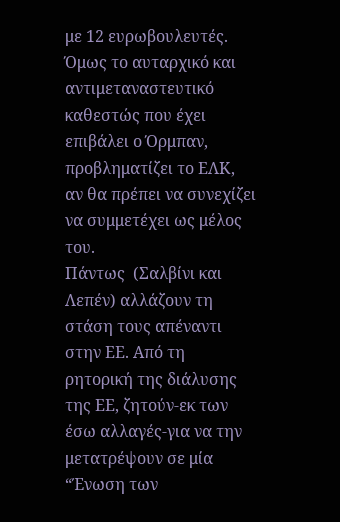με 12 ευρωβουλευτές. Όμως το αυταρχικό και αντιμεταναστευτικό καθεστώς που έχει επιβάλει ο Όρμπαν, προβληματίζει το ΕΛΚ, αν θα πρέπει να συνεχίζει να συμμετέχει ως μέλος του.
Πάντως  (Σαλβίνι και Λεπέν) αλλάζουν τη στάση τους απέναντι στην ΕΕ. Από τη ρητορική της διάλυσης της ΕΕ, ζητούν-εκ των έσω αλλαγές-για να την μετατρέψουν σε μία “Ένωση των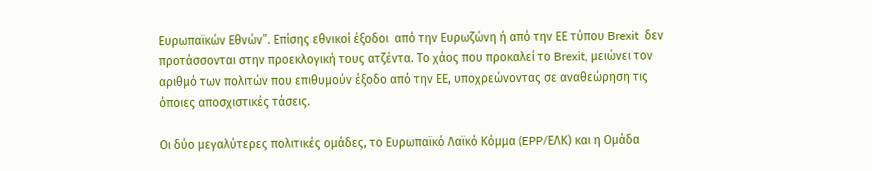Ευρωπαϊκών Εθνών”. Επίσης εθνικοί έξοδοι  από την Ευρωζώνη ή από την ΕΕ τύπου Brexit  δεν  προτάσσονται στην προεκλογική τους ατζέντα. Το χάος που προκαλεί το Brexit, μειώνει τον αριθμό των πολιτών που επιθυμούν έξοδο από την ΕΕ, υποχρεώνοντας σε αναθεώρηση τις όποιες αποσχιστικές τάσεις.

Οι δύο μεγαλύτερες πολιτικές ομάδες, το Ευρωπαϊκό Λαϊκό Κόμμα (EPP/ΕΛΚ) και η Ομάδα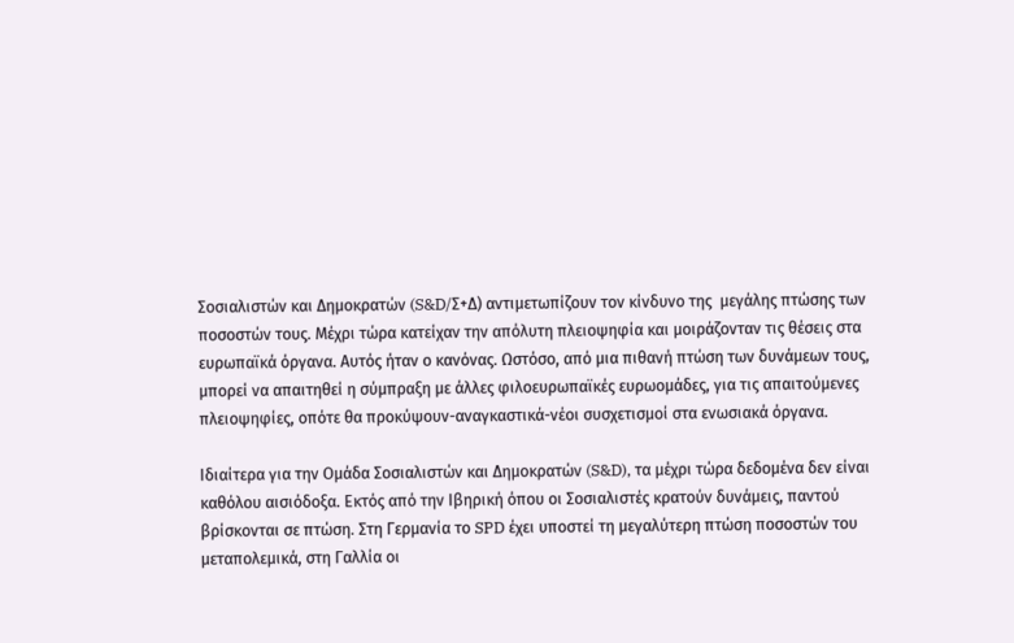Σοσιαλιστών και Δημοκρατών (S&D/Σ+Δ) αντιμετωπίζουν τον κίνδυνο της  μεγάλης πτώσης των ποσοστών τους. Μέχρι τώρα κατείχαν την απόλυτη πλειοψηφία και μοιράζονταν τις θέσεις στα ευρωπαϊκά όργανα. Αυτός ήταν ο κανόνας. Ωστόσο, από μια πιθανή πτώση των δυνάμεων τους, μπορεί να απαιτηθεί η σύμπραξη με άλλες φιλοευρωπαϊκές ευρωομάδες, για τις απαιτούμενες πλειοψηφίες, οπότε θα προκύψουν-αναγκαστικά-νέοι συσχετισμοί στα ενωσιακά όργανα.

Ιδιαίτερα για την Ομάδα Σοσιαλιστών και Δημοκρατών (S&D), τα μέχρι τώρα δεδομένα δεν είναι καθόλου αισιόδοξα. Εκτός από την Ιβηρική όπου οι Σοσιαλιστές κρατούν δυνάμεις, παντού βρίσκονται σε πτώση. Στη Γερμανία το SPD έχει υποστεί τη μεγαλύτερη πτώση ποσοστών του μεταπολεμικά, στη Γαλλία οι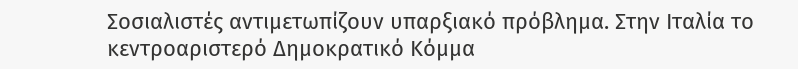Σοσιαλιστές αντιμετωπίζουν υπαρξιακό πρόβλημα. Στην Ιταλία το κεντροαριστερό Δημοκρατικό Κόμμα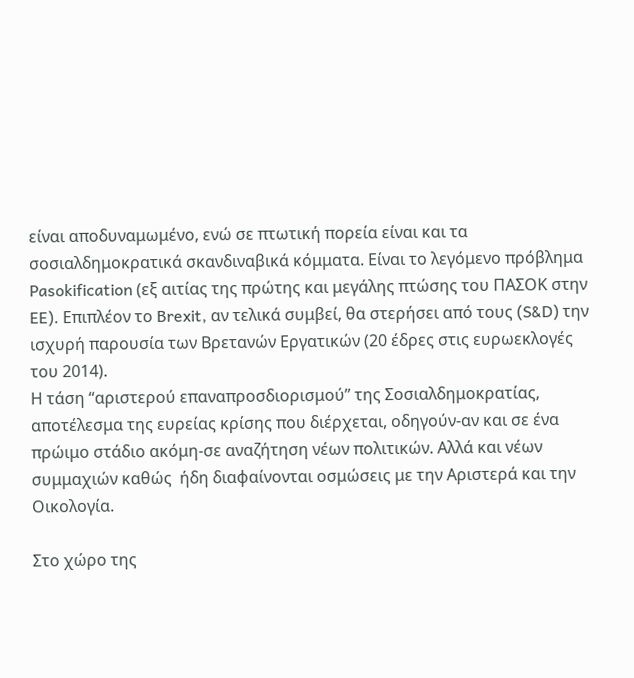είναι αποδυναμωμένο, ενώ σε πτωτική πορεία είναι και τα σοσιαλδημοκρατικά σκανδιναβικά κόμματα. Είναι το λεγόμενο πρόβλημα Pasokification (εξ αιτίας της πρώτης και μεγάλης πτώσης του ΠΑΣΟΚ στην EE). Επιπλέον το Brexit, αν τελικά συμβεί, θα στερήσει από τους (S&D) την ισχυρή παρουσία των Βρετανών Εργατικών (20 έδρες στις ευρωεκλογές του 2014).
Η τάση “αριστερού επαναπροσδιορισμού” της Σοσιαλδημοκρατίας, αποτέλεσμα της ευρείας κρίσης που διέρχεται, οδηγούν-αν και σε ένα πρώιμο στάδιο ακόμη-σε αναζήτηση νέων πολιτικών. Αλλά και νέων συμμαχιών καθώς  ήδη διαφαίνονται οσμώσεις με την Αριστερά και την Οικολογία.

Στο χώρο της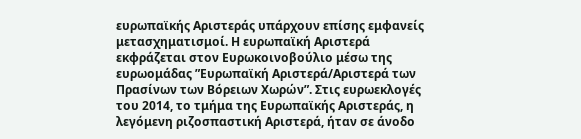ευρωπαϊκής Αριστεράς υπάρχουν επίσης εμφανείς μετασχηματισμοί. Η ευρωπαϊκή Αριστερά εκφράζεται στον Ευρωκοινοβούλιο μέσω της ευρωομάδας ”Ευρωπαϊκή Αριστερά/Αριστερά των Πρασίνων των Βόρειων Χωρών”. Στις ευρωεκλογές του 2014, το τμήμα της Ευρωπαϊκής Αριστεράς, η λεγόμενη ριζοσπαστική Αριστερά, ήταν σε άνοδο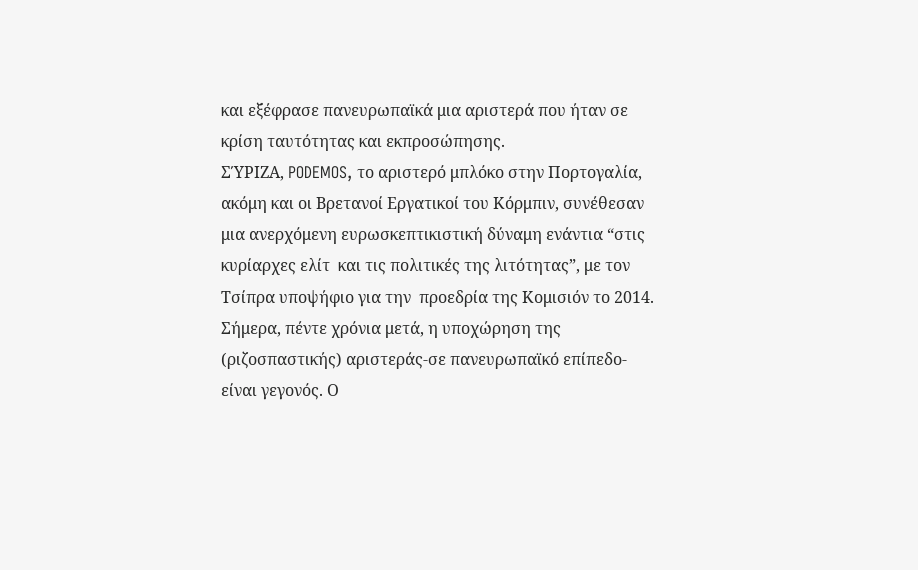και εξέφρασε πανευρωπαϊκά μια αριστερά που ήταν σε κρίση ταυτότητας και εκπροσώπησης.
ΣΎΡΙΖΑ, PODEMOS, το αριστερό μπλόκο στην Πορτογαλία, ακόμη και οι Βρετανοί Εργατικοί του Κόρμπιν, συνέθεσαν μια ανερχόμενη ευρωσκεπτικιστική δύναμη ενάντια “στις κυρίαρχες ελίτ  και τις πολιτικές της λιτότητας”, με τον Τσίπρα υποψήφιο για την  προεδρία της Κομισιόν το 2014.
Σήμερα, πέντε χρόνια μετά, η υποχώρηση της (ριζοσπαστικής) αριστεράς-σε πανευρωπαϊκό επίπεδο-είναι γεγονός. Ο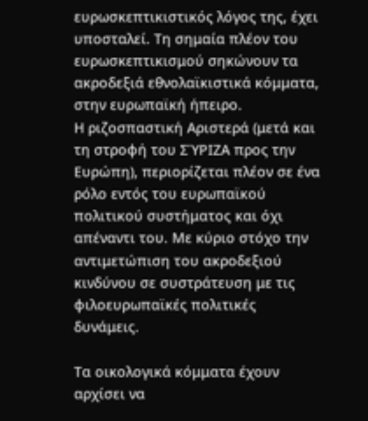ευρωσκεπτικιστικός λόγος της, έχει υποσταλεί. Τη σημαία πλέον του ευρωσκεπτικισμού σηκώνουν τα ακροδεξιά εθνολαϊκιστικά κόμματα, στην ευρωπαϊκή ήπειρο.
Η ριζοσπαστική Aριστερά (μετά και τη στροφή του ΣΎΡΙΖΑ προς την Ευρώπη), περιορίζεται πλέον σε ένα ρόλο εντός του ευρωπαϊκού πολιτικού συστήματος και όχι απέναντι του. Με κύριο στόχο την αντιμετώπιση του ακροδεξιού κινδύνου σε συστράτευση με τις φιλοευρωπαϊκές πολιτικές δυνάμεις.

Τα οικολογικά κόμματα έχουν αρχίσει να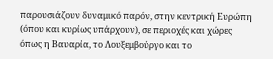παρουσιάζουν δυναμικό παρόν, στην κεντρική Ευρώπη (όπου και κυρίως υπάρχουν), σε περιοχές και χώρες όπως η Βαυαρία, το Λουξεμβούργο και το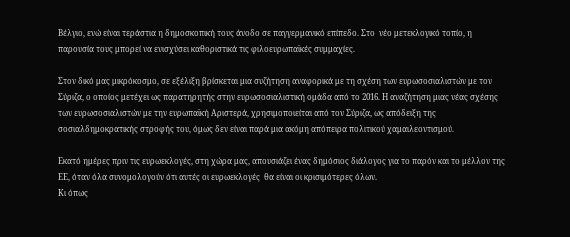Βέλγιο, ενώ είναι τεράστια η δημοσκοπική τους άνοδο σε παγγερμανικό επίπεδο. Στο  νέο μετεκλογικό τοπίο, η παρουσία τους μπορεί να ενισχύσει καθοριστικά τις φιλοευρωπαϊκές συμμαχίες.

Στον δικό μας μικρόκοσμο, σε εξέλιξη βρίσκεται μια συζήτηση αναφορικά με τη σχέση των ευρωσοσιαλιστών με τον Σύριζα, ο οποίος μετέχει ως παρατηρητής στην ευρωσοσιαλιστική ομάδα από το 2016. Η αναζήτηση μιας νέας σχέσης των ευρωσοσιαλιστών με την ευρωπαϊκή Αριστερά, χρησιμοποιείται από τον Σύριζα, ως απόδειξη της σοσιαλδημοκρατικής στροφής του, όμως δεν είναι παρά μια ακόμη απόπειρα πολιτικού χαμαιλεοντισμού.

Εκατό ημέρες πριν τις ευρωεκλογές, στη χώρα μας, απουσιάζει ένας δημόσιος διάλογος για το παρόν και το μέλλον της ΕΕ, όταν όλα συνομολογούν ότι αυτές οι ευρωεκλογές  θα είναι οι κρισιμότερες όλων.
Κι όπως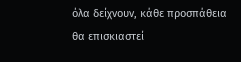όλα δείχνουν, κάθε προσπάθεια θα επισκιαστεί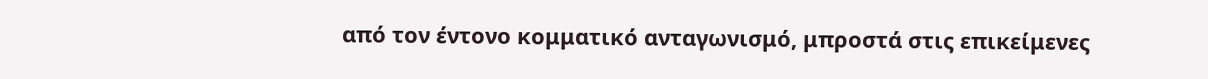από τον έντονο κομματικό ανταγωνισμό, μπροστά στις επικείμενες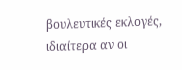βουλευτικές εκλογές, ιδιαίτερα αν οι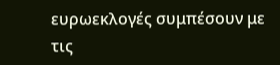ευρωεκλογές συμπέσουν με τις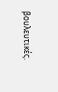βουλευτικές.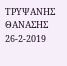ΤΡΥΨΑΝΗΣ ΘΑΝΑΣΗΣ   26-2-2019